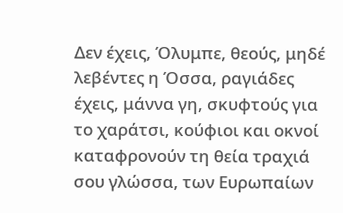Δεν έχεις, Όλυμπε, θεούς, μηδέ λεβέντες η Όσσα, ραγιάδες έχεις, μάννα γη, σκυφτούς για το χαράτσι, κούφιοι και οκνοί καταφρονούν τη θεία τραχιά σου γλώσσα, των Ευρωπαίων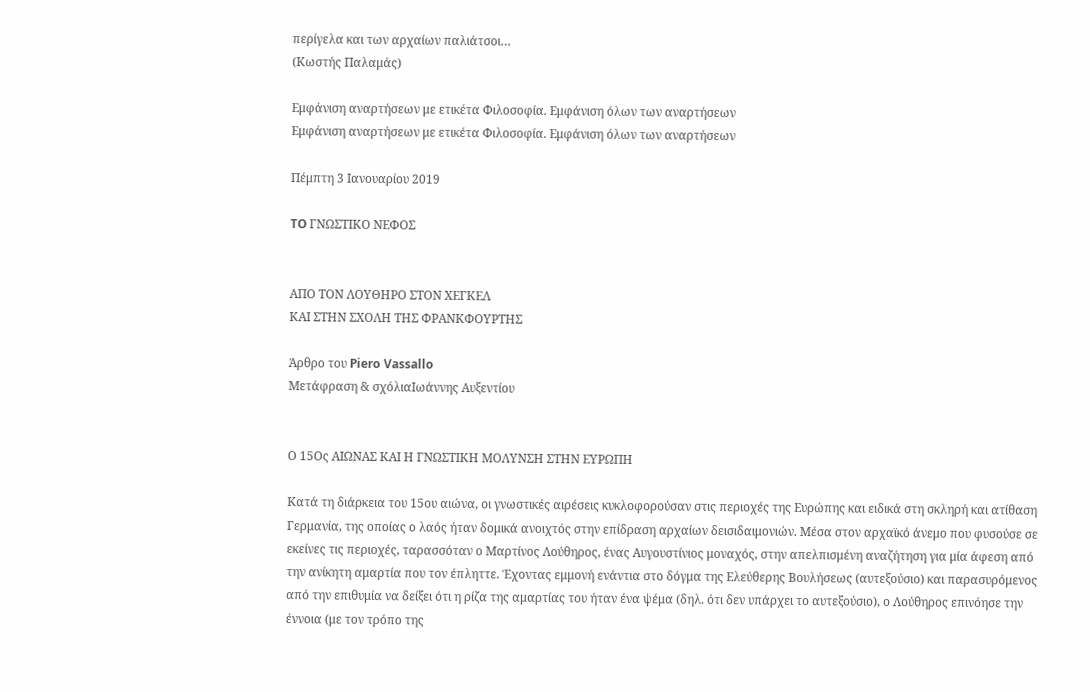περίγελα και των αρχαίων παλιάτσοι…
(Κωστής Παλαμάς)

Εμφάνιση αναρτήσεων με ετικέτα Φιλοσοφία. Εμφάνιση όλων των αναρτήσεων
Εμφάνιση αναρτήσεων με ετικέτα Φιλοσοφία. Εμφάνιση όλων των αναρτήσεων

Πέμπτη 3 Ιανουαρίου 2019

TO ΓΝΩΣΤΙΚΟ ΝΕΦΟΣ


ΑΠΟ ΤΟΝ ΛΟΥΘΗΡΟ ΣΤΟΝ ΧΕΓΚΕΛ
ΚΑΙ ΣΤΗΝ ΣΧΟΛΗ ΤΗΣ ΦΡΑΝΚΦΟΥΡΤΗΣ

Άρθρο του Piero Vassallo
Μετάφραση & σχόλιαΙωάννης Αυξεντίου


Ο 15Ος ΑΙΩΝΑΣ ΚΑΙ Η ΓΝΩΣΤΙΚΗ ΜΟΛΥΝΣΗ ΣΤΗΝ ΕΥΡΩΠΗ

Κατά τη διάρκεια του 15ου αιώνα, οι γνωστικές αιρέσεις κυκλοφορούσαν στις περιοχές της Ευρώπης και ειδικά στη σκληρή και ατίθαση Γερμανία, της οποίας ο λαός ήταν δομικά ανοιχτός στην επίδραση αρχαίων δεισιδαιμονιών. Μέσα στον αρχαϊκό άνεμο που φυσούσε σε εκείνες τις περιοχές, ταρασσόταν ο Μαρτίνος Λούθηρος, ένας Αυγουστίνιος μοναχός, στην απελπισμένη αναζήτηση για μία άφεση από την ανίκητη αμαρτία που τον έπληττε. Έχοντας εμμονή ενάντια στο δόγμα της Ελεύθερης Βουλήσεως (αυτεξούσιο) και παρασυρόμενος από την επιθυμία να δείξει ότι η ρίζα της αμαρτίας του ήταν ένα ψέμα (δηλ. ότι δεν υπάρχει το αυτεξούσιο), ο Λούθηρος επινόησε την έννοια (με τον τρόπο της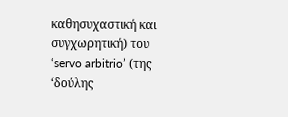καθησυχαστική και συγχωρητική) του ‘servo arbitrio’ (της ‘δούλης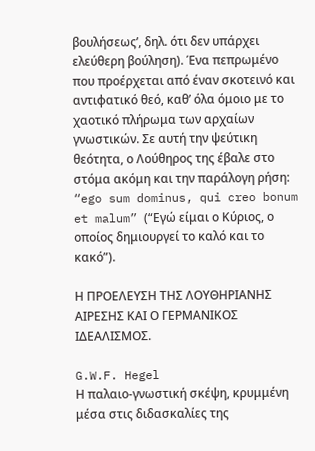βουλήσεως’, δηλ. ότι δεν υπάρχει ελεύθερη βούληση). Ένα πεπρωμένο που προέρχεται από έναν σκοτεινό και αντιφατικό θεό, καθ’ όλα όμοιο με το χαοτικό πλήρωμα των αρχαίων γνωστικών. Σε αυτή την ψεύτικη θεότητα, ο Λούθηρος της έβαλε στο στόμα ακόμη και την παράλογη ρήση: “ego sum dominus, qui creo bonum et malum” (“Εγώ είμαι ο Κύριος, ο οποίος δημιουργεί το καλό και το κακό”).

Η ΠΡΟΕΛΕΥΣΗ ΤΗΣ ΛΟΥΘΗΡΙΑΝΗΣ ΑΙΡΕΣΗΣ ΚΑΙ Ο ΓΕΡΜΑΝΙΚΟΣ ΙΔΕΑΛΙΣΜΟΣ.

G.W.F. Hegel
Η παλαιο-γνωστική σκέψη, κρυμμένη μέσα στις διδασκαλίες της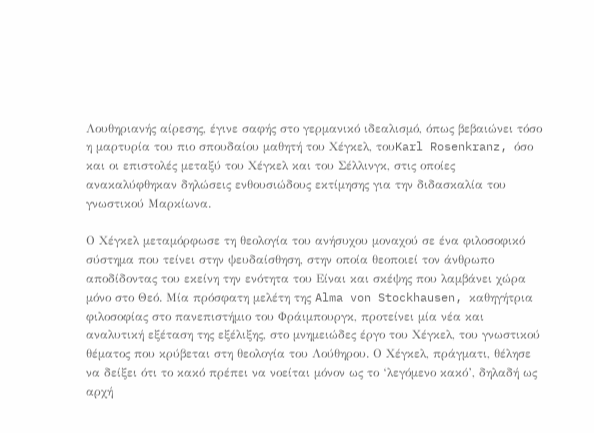Λουθηριανής αίρεσης, έγινε σαφής στο γερμανικό ιδεαλισμό, όπως βεβαιώνει τόσο η μαρτυρία του πιο σπουδαίου μαθητή του Χέγκελ, τουKarl Rosenkranz, όσο και οι επιστολές μεταξύ του Χέγκελ και του Σέλλινγκ, στις οποίες ανακαλύφθηκαν δηλώσεις ενθουσιώδους εκτίμησης για την διδασκαλία του γνωστικού Μαρκίωνα.

Ο Χέγκελ μεταμόρφωσε τη θεολογία του ανήσυχου μοναχού σε ένα φιλοσοφικό σύστημα που τείνει στην ψευδαίσθηση, στην οποία θεοποιεί τον άνθρωπο αποδίδοντας του εκείνη την ενότητα του Είναι και σκέψης που λαμβάνει χώρα μόνο στο Θεό. Μία πρόσφατη μελέτη της Alma von Stockhausen, καθηγήτρια φιλοσοφίας στο πανεπιστήμιο του Φράιμπουργκ, προτείνει μία νέα και αναλυτική εξέταση της εξέλιξης, στο μνημειώδες έργο του Χέγκελ, του γνωστικού θέματος που κρύβεται στη θεολογία του Λούθηρου. Ο Χέγκελ, πράγματι, θέλησε να δείξει ότι το κακό πρέπει να νοείται μόνον ως το ‘λεγόμενο κακό’, δηλαδή ως αρχή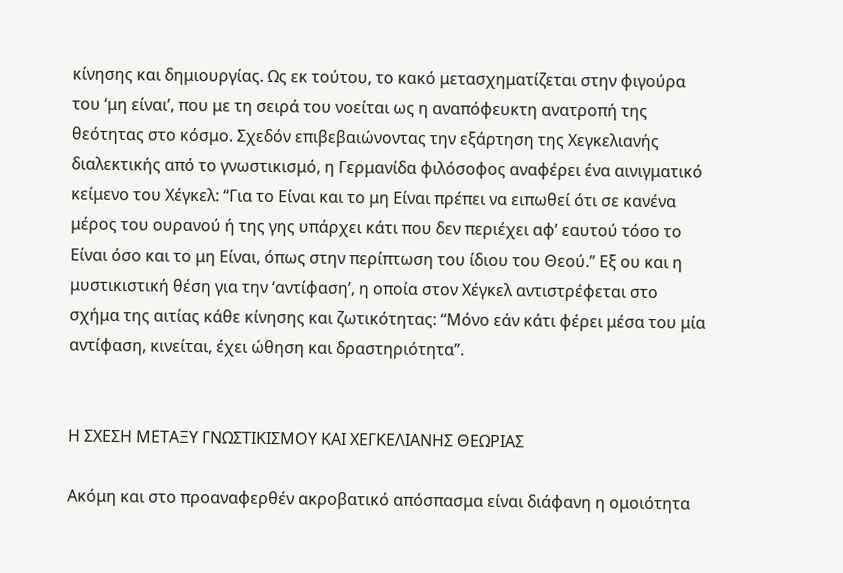κίνησης και δημιουργίας. Ως εκ τούτου, το κακό μετασχηματίζεται στην φιγούρα του ‘μη είναι’, που με τη σειρά του νοείται ως η αναπόφευκτη ανατροπή της θεότητας στο κόσμο. Σχεδόν επιβεβαιώνοντας την εξάρτηση της Χεγκελιανής διαλεκτικής από το γνωστικισμό, η Γερμανίδα φιλόσοφος αναφέρει ένα αινιγματικό κείμενο του Χέγκελ: “Για το Είναι και το μη Είναι πρέπει να ειπωθεί ότι σε κανένα μέρος του ουρανού ή της γης υπάρχει κάτι που δεν περιέχει αφ’ εαυτού τόσο το Είναι όσο και το μη Είναι, όπως στην περίπτωση του ίδιου του Θεού.” Εξ ου και η μυστικιστική θέση για την ‘αντίφαση’, η οποία στον Χέγκελ αντιστρέφεται στο σχήμα της αιτίας κάθε κίνησης και ζωτικότητας: “Μόνο εάν κάτι φέρει μέσα του μία αντίφαση, κινείται, έχει ώθηση και δραστηριότητα”.


Η ΣΧΕΣΗ ΜΕΤΑΞΥ ΓΝΩΣΤΙΚΙΣΜΟΥ ΚΑΙ ΧΕΓΚΕΛΙΑΝΗΣ ΘΕΩΡΙΑΣ

Ακόμη και στο προαναφερθέν ακροβατικό απόσπασμα είναι διάφανη η ομοιότητα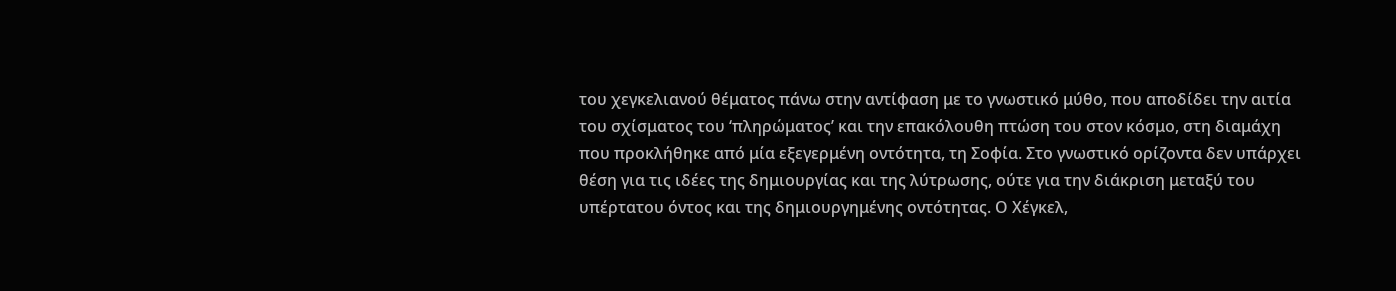του χεγκελιανού θέματος πάνω στην αντίφαση με το γνωστικό μύθο, που αποδίδει την αιτία του σχίσματος του ‘πληρώματος’ και την επακόλουθη πτώση του στον κόσμο, στη διαμάχη που προκλήθηκε από μία εξεγερμένη οντότητα, τη Σοφία. Στο γνωστικό ορίζοντα δεν υπάρχει θέση για τις ιδέες της δημιουργίας και της λύτρωσης, ούτε για την διάκριση μεταξύ του υπέρτατου όντος και της δημιουργημένης οντότητας. Ο Χέγκελ,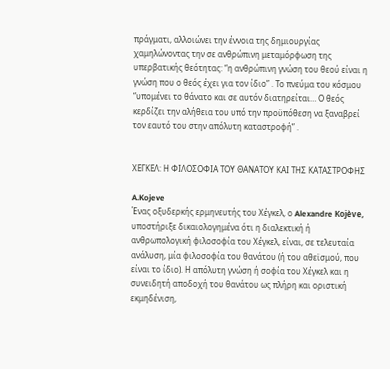πράγματι, αλλοιώνει την έννοια της δημιουργίας χαμηλώνοντας την σε ανθρώπινη μεταμόρφωση της υπερβατικής θεότητας: “η ανθρώπινη γνώση του θεού είναι η γνώση που ο θεός έχει για τον ίδιο” . Το πνεύμα του κόσμου “υπομένει το θάνατο και σε αυτόν διατηρείται… Ο θεός κερδίζει την αλήθεια του υπό την προϋπόθεση να ξαναβρεί τον εαυτό του στην απόλυτη καταστροφή” .


ΧΕΓΚΕΛ: Η ΦΙΛΟΣΟΦΙΑ ΤΟΥ ΘΑΝΑΤΟΥ ΚΑΙ ΤΗΣ ΚΑΤΑΣΤΡΟΦΗΣ

A.Kojeve
Ένας οξυδερκής ερμηνευτής του Χέγκελ, ο Alexandre Kojève, υποστήριξε δικαιολογημένα ότι η διαλεκτική ή ανθρωπολογική φιλοσοφία του Χέγκελ, είναι, σε τελευταία ανάλυση, μία φιλοσοφία του θανάτου (ή του αθεϊσμού, που είναι το ίδιο). Η απόλυτη γνώση ή σοφία του Χέγκελ και η συνειδητή αποδοχή του θανάτου ως πλήρη και οριστική εκμηδένιση,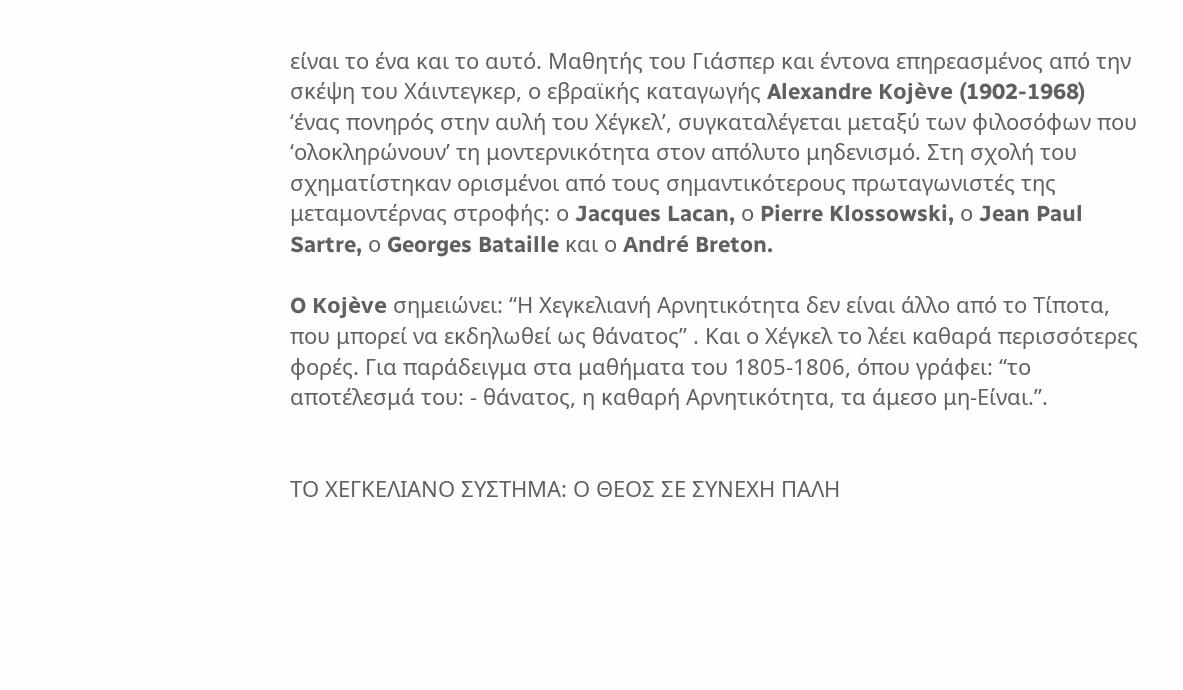είναι το ένα και το αυτό. Μαθητής του Γιάσπερ και έντονα επηρεασμένος από την σκέψη του Χάιντεγκερ, ο εβραϊκής καταγωγής Alexandre Kojève (1902-1968)  ‘ένας πονηρός στην αυλή του Χέγκελ’, συγκαταλέγεται μεταξύ των φιλοσόφων που ‘ολοκληρώνουν’ τη μοντερνικότητα στον απόλυτο μηδενισμό. Στη σχολή του σχηματίστηκαν ορισμένοι από τους σημαντικότερους πρωταγωνιστές της μεταμοντέρνας στροφής: ο Jacques Lacan, ο Pierre Klossowski, ο Jean Paul Sartre, ο Georges Bataille και ο André Breton.

O Kojève σημειώνει: “Η Χεγκελιανή Αρνητικότητα δεν είναι άλλο από το Τίποτα, που μπορεί να εκδηλωθεί ως θάνατος” . Και ο Χέγκελ το λέει καθαρά περισσότερες φορές. Για παράδειγμα στα μαθήματα του 1805-1806, όπου γράφει: “το αποτέλεσμά του: - θάνατος, η καθαρή Αρνητικότητα, τα άμεσο μη-Είναι.”.


ΤΟ ΧΕΓΚΕΛΙΑΝΟ ΣΥΣΤΗΜΑ: Ο ΘΕΟΣ ΣΕ ΣΥΝΕΧΗ ΠΑΛΗ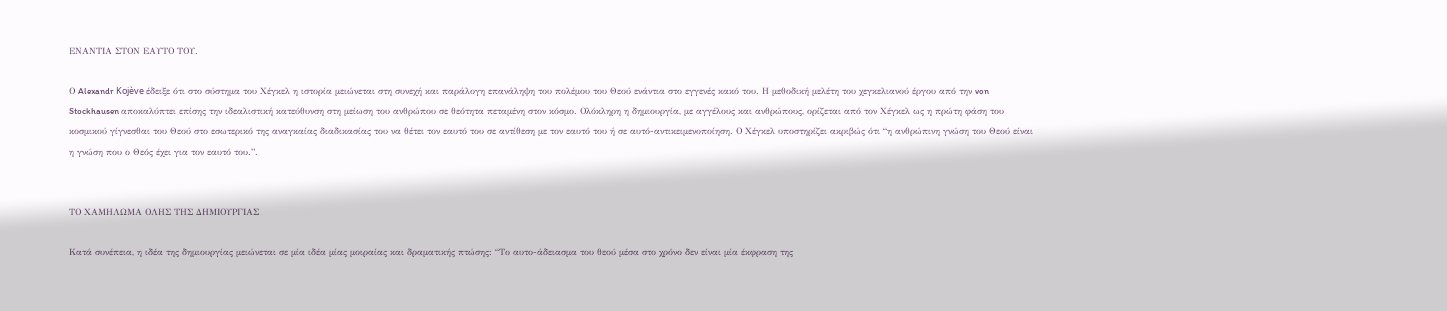ΕΝΑΝΤΙΑ ΣΤΟΝ ΕΑΥΤΟ ΤΟΥ.

Ο Alexandr Kojève έδειξε ότι στο σύστημα του Χέγκελ η ιστορία μειώνεται στη συνεχή και παράλογη επανάληψη του πολέμου του Θεού ενάντια στο εγγενές κακό του. Η μεθοδική μελέτη του χεγκελιανού έργου από την von Stockhausen αποκαλύπτει επίσης την ιδεαλιστική κατεύθυνση στη μείωση του ανθρώπου σε θεότητα πεταμένη στον κόσμο. Ολόκληρη η δημιουργία, με αγγέλους και ανθρώπους, ορίζεται από τον Χέγκελ ως η πρώτη φάση του κοσμικού γίγνεσθαι του Θεού στο εσωτερικό της αναγκαίας διαδικασίας του να θέτει τον εαυτό του σε αντίθεση με τον εαυτό του ή σε αυτό-αντικειμενοποίηση. Ο Χέγκελ υποστηρίζει ακριβώς ότι “η ανθρώπινη γνώση του Θεού είναι η γνώση που ο Θεός έχει για τον εαυτό του.”.


ΤΟ ΧΑΜΗΛΩΜΑ ΟΛΗΣ ΤΗΣ ΔΗΜΙΟΥΡΓΙΑΣ

Κατά συνέπεια, η ιδέα της δημιουργίας μειώνεται σε μία ιδέα μίας μοιραίας και δραματικής πτώσης: “Το αυτο-άδειασμα του θεού μέσα στο χρόνο δεν είναι μία έκφραση της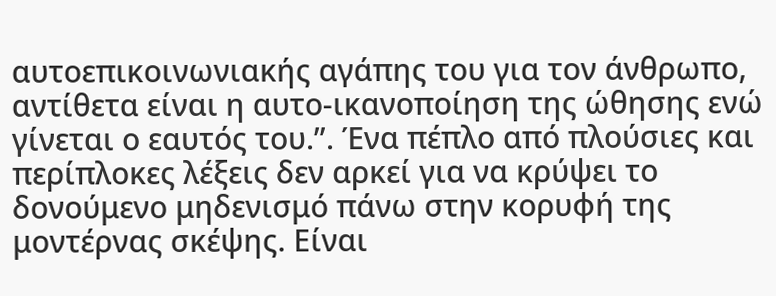αυτοεπικοινωνιακής αγάπης του για τον άνθρωπο, αντίθετα είναι η αυτο-ικανοποίηση της ώθησης ενώ γίνεται ο εαυτός του.”. Ένα πέπλο από πλούσιες και περίπλοκες λέξεις δεν αρκεί για να κρύψει το δονούμενο μηδενισμό πάνω στην κορυφή της μοντέρνας σκέψης. Είναι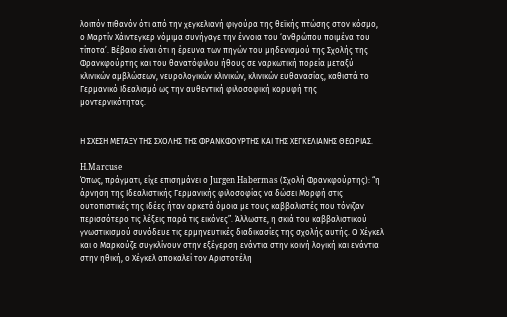λοιπόν πιθανόν ότι από την χεγκελιανή φιγούρα της θεϊκής πτώσης στον κόσμο, ο Μαρτίν Χάιντεγκερ νόμιμα συνήγαγε την έννοια του ‘ανθρώπου ποιμένα του τίποτα’. Βέβαιο είναι ότι η έρευνα των πηγών του μηδενισμού της Σχολής της Φρανκφούρτης και του θανατόφιλου ήθους σε ναρκωτική πορεία μεταξύ κλινικών αμβλώσεων, νευρολογικών κλινικών, κλινικών ευθανασίας, καθιστά το Γερμανικό Ιδεαλισμό ως την αυθεντική φιλοσοφική κορυφή της μοντερνικότητας.


Η ΣΧΕΣΗ ΜΕΤΑΞΥ ΤΗΣ ΣΧΟΛΗΣ ΤΗΣ ΦΡΑΝΚΦΟΥΡΤΗΣ ΚΑΙ ΤΗΣ ΧΕΓΚΕΛΙΑΝΗΣ ΘΕΩΡΙΑΣ.

H.Marcuse
Όπως, πράγματι, είχε επισημάνει ο Jurgen Habermas (Σχολή Φρανκφούρτης): “η άρνηση της Ιδεαλιστικής Γερμανικής φιλοσοφίας να δώσει Μορφή στις ουτοπιστικές της ιδέες ήταν αρκετά όμοια με τους καββαλιστές που τόνιζαν περισσότερο τις λέξεις παρά τις εικόνες”. Άλλωστε, η σκιά του καββαλιστικού γνωστικισμού συνόδευε τις ερμηνευτικές διαδικασίες της σχολής αυτής. Ο Χέγκελ και ο Μαρκούζε συγκλίνουν στην εξέγερση ενάντια στην κοινή λογική και ενάντια στην ηθική, ο Χέγκελ αποκαλεί τον Αριστοτέλη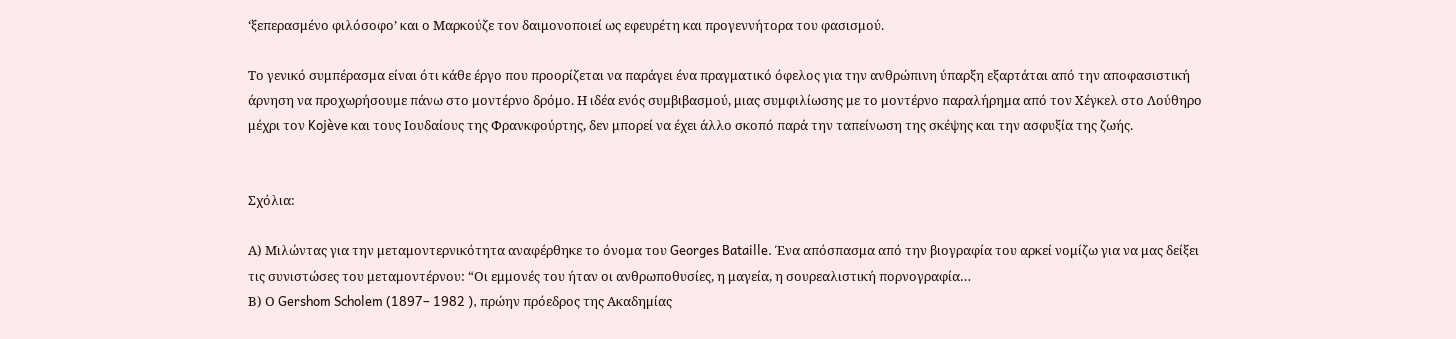‘ξεπερασμένο φιλόσοφο’ και ο Μαρκούζε τον δαιμονοποιεί ως εφευρέτη και προγεννήτορα του φασισμού.

Το γενικό συμπέρασμα είναι ότι κάθε έργο που προορίζεται να παράγει ένα πραγματικό όφελος για την ανθρώπινη ύπαρξη εξαρτάται από την αποφασιστική άρνηση να προχωρήσουμε πάνω στο μοντέρνο δρόμο. Η ιδέα ενός συμβιβασμού, μιας συμφιλίωσης με το μοντέρνο παραλήρημα από τον Χέγκελ στο Λούθηρο μέχρι τον Kojève και τους Ιουδαίους της Φρανκφούρτης, δεν μπορεί να έχει άλλο σκοπό παρά την ταπείνωση της σκέψης και την ασφυξία της ζωής.


Σχόλια:

Α) Μιλώντας για την μεταμοντερνικότητα αναφέρθηκε το όνομα του Georges Bataille. Ένα απόσπασμα από την βιογραφία του αρκεί νομίζω για να μας δείξει τις συνιστώσες του μεταμοντέρνου: “Οι εμμονές του ήταν οι ανθρωποθυσίες, η μαγεία, η σουρεαλιστική πορνογραφία…
Β) Ο Gershom Scholem (1897– 1982 ), πρώην πρόεδρος της Ακαδημίας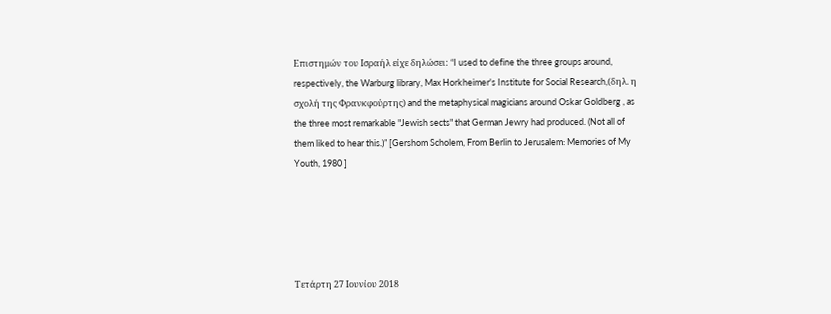Επιστημών του Ισραήλ είχε δηλώσει: “I used to define the three groups around, respectively, the Warburg library, Max Horkheimer's Institute for Social Research,(δηλ. η σχολή της Φρανκφούρτης) and the metaphysical magicians around Oskar Goldberg , as the three most remarkable "Jewish sects" that German Jewry had produced. (Not all of them liked to hear this.)” [Gershom Scholem, From Berlin to Jerusalem: Memories of My Youth, 1980 ]





Τετάρτη 27 Ιουνίου 2018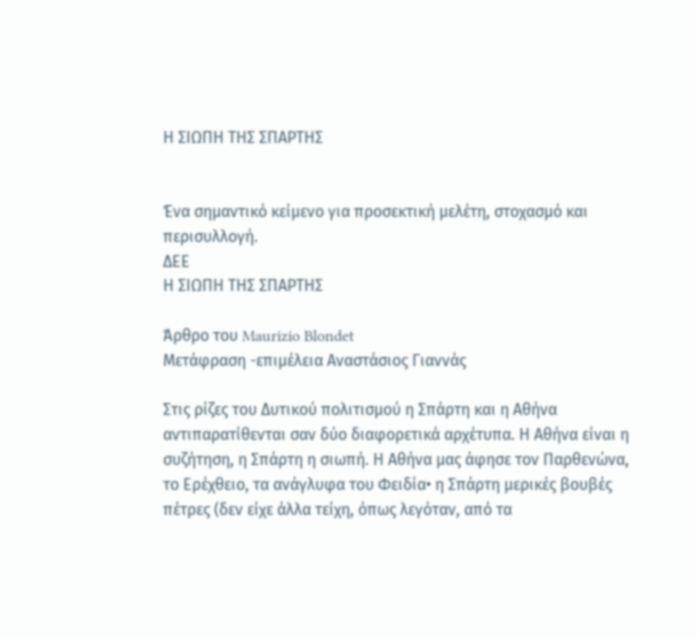Η ΣΙΩΠΗ ΤΗΣ ΣΠΑΡΤΗΣ


Ένα σημαντικό κείμενο για προσεκτική μελέτη, στοχασμό και περισυλλογή.
ΔΕΕ
Η ΣΙΩΠΗ ΤΗΣ ΣΠΑΡΤΗΣ

Άρθρο του Maurizio Blondet
Μετάφραση -επιμέλεια Αναστάσιος Γιαννάς

Στις ρίζες του Δυτικού πολιτισμού η Σπάρτη και η Αθήνα αντιπαρατίθενται σαν δύο διαφορετικά αρχέτυπα. Η Αθήνα είναι η συζήτηση, η Σπάρτη η σιωπή. Η Αθήνα μας άφησε τον Παρθενώνα, το Ερέχθειο, τα ανάγλυφα του Φειδία• η Σπάρτη μερικές βουβές πέτρες (δεν είχε άλλα τείχη, όπως λεγόταν, από τα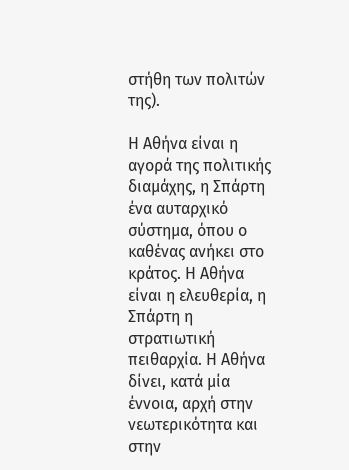στήθη των πολιτών της).

Η Αθήνα είναι η αγορά της πολιτικής διαμάχης, η Σπάρτη ένα αυταρχικό σύστημα, όπου ο καθένας ανήκει στο κράτος. Η Αθήνα είναι η ελευθερία, η Σπάρτη η στρατιωτική πειθαρχία. Η Αθήνα δίνει, κατά μία έννοια, αρχή στην νεωτερικότητα και στην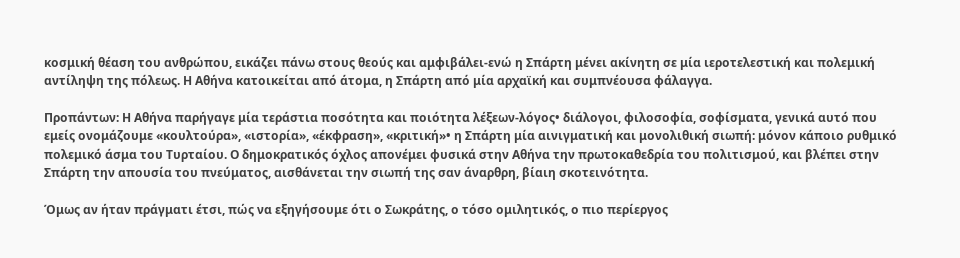κοσμική θέαση του ανθρώπου, εικάζει πάνω στους θεούς και αμφιβάλει-ενώ η Σπάρτη μένει ακίνητη σε μία ιεροτελεστική και πολεμική αντίληψη της πόλεως. Η Αθήνα κατοικείται από άτομα, η Σπάρτη από μία αρχαϊκή και συμπνέουσα φάλαγγα.

Προπάντων: Η Αθήνα παρήγαγε μία τεράστια ποσότητα και ποιότητα λέξεων-λόγος• διάλογοι, φιλοσοφία, σοφίσματα, γενικά αυτό που εμείς ονομάζουμε «κουλτούρα», «ιστορία», «έκφραση», «κριτική»• η Σπάρτη μία αινιγματική και μονολιθική σιωπή: μόνον κάποιο ρυθμικό πολεμικό άσμα του Τυρταίου. Ο δημοκρατικός όχλος απονέμει φυσικά στην Αθήνα την πρωτοκαθεδρία του πολιτισμού, και βλέπει στην Σπάρτη την απουσία του πνεύματος, αισθάνεται την σιωπή της σαν άναρθρη, βίαιη σκοτεινότητα.

Όμως αν ήταν πράγματι έτσι, πώς να εξηγήσουμε ότι ο Σωκράτης, ο τόσο ομιλητικός, ο πιο περίεργος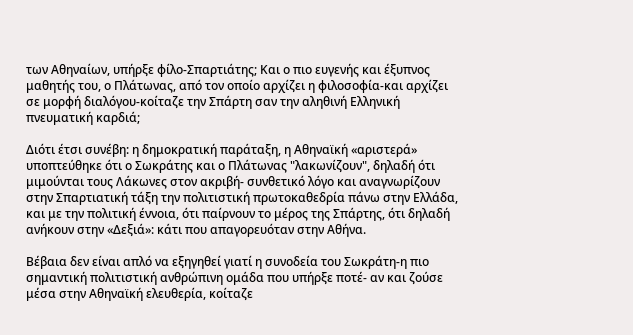των Αθηναίων, υπήρξε φίλο-Σπαρτιάτης; Και ο πιο ευγενής και έξυπνος μαθητής του, ο Πλάτωνας, από τον οποίο αρχίζει η φιλοσοφία-και αρχίζει σε μορφή διαλόγου-κοίταζε την Σπάρτη σαν την αληθινή Ελληνική πνευματική καρδιά;

Διότι έτσι συνέβη: η δημοκρατική παράταξη, η Αθηναϊκή «αριστερά» υποπτεύθηκε ότι ο Σωκράτης και ο Πλάτωνας "λακωνίζουν", δηλαδή ότι μιμούνται τους Λάκωνες στον ακριβή- συνθετικό λόγο και αναγνωρίζουν στην Σπαρτιατική τάξη την πολιτιστική πρωτοκαθεδρία πάνω στην Ελλάδα, και με την πολιτική έννοια, ότι παίρνουν το μέρος της Σπάρτης, ότι δηλαδή ανήκουν στην «Δεξιά»: κάτι που απαγορευόταν στην Αθήνα.

Βέβαια δεν είναι απλό να εξηγηθεί γιατί η συνοδεία του Σωκράτη-η πιο σημαντική πολιτιστική ανθρώπινη ομάδα που υπήρξε ποτέ- αν και ζούσε μέσα στην Αθηναϊκή ελευθερία, κοίταζε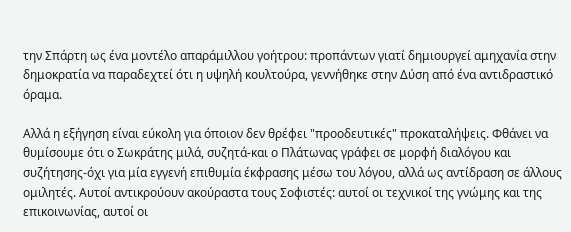την Σπάρτη ως ένα μοντέλο απαράμιλλου γοήτρου: προπάντων γιατί δημιουργεί αμηχανία στην δημοκρατία να παραδεχτεί ότι η υψηλή κουλτούρα, γεννήθηκε στην Δύση από ένα αντιδραστικό όραμα.

Αλλά η εξήγηση είναι εύκολη για όποιον δεν θρέφει "προοδευτικές" προκαταλήψεις. Φθάνει να θυμίσουμε ότι ο Σωκράτης μιλά, συζητά-και ο Πλάτωνας γράφει σε μορφή διαλόγου και συζήτησης-όχι για μία εγγενή επιθυμία έκφρασης μέσω του λόγου, αλλά ως αντίδραση σε άλλους ομιλητές. Αυτοί αντικρούουν ακούραστα τους Σοφιστές: αυτοί οι τεχνικοί της γνώμης και της επικοινωνίας, αυτοί οι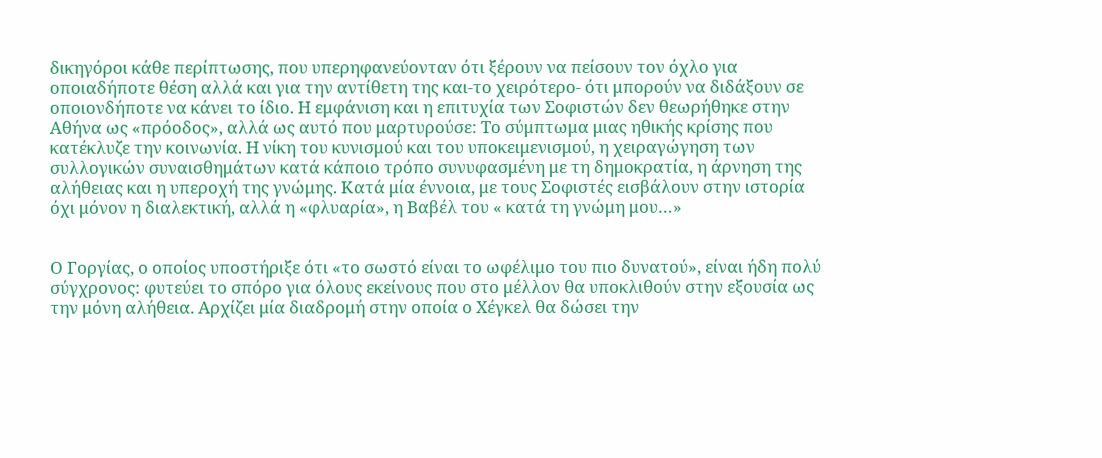δικηγόροι κάθε περίπτωσης, που υπερηφανεύονταν ότι ξέρουν να πείσουν τον όχλο για οποιαδήποτε θέση αλλά και για την αντίθετη της και-το χειρότερο- ότι μπορούν να διδάξουν σε οποιονδήποτε να κάνει το ίδιο. Η εμφάνιση και η επιτυχία των Σοφιστών δεν θεωρήθηκε στην Αθήνα ως «πρόοδος», αλλά ως αυτό που μαρτυρούσε: Το σύμπτωμα μιας ηθικής κρίσης που κατέκλυζε την κοινωνία. Η νίκη του κυνισμού και του υποκειμενισμού, η χειραγώγηση των συλλογικών συναισθημάτων κατά κάποιο τρόπο συνυφασμένη με τη δημοκρατία, η άρνηση της αλήθειας και η υπεροχή της γνώμης. Κατά μία έννοια, με τους Σοφιστές εισβάλουν στην ιστορία όχι μόνον η διαλεκτική, αλλά η «φλυαρία», η Βαβέλ του « κατά τη γνώμη μου…»


Ο Γοργίας, ο οποίος υποστήριξε ότι «το σωστό είναι το ωφέλιμο του πιο δυνατού», είναι ήδη πολύ σύγχρονος: φυτεύει το σπόρο για όλους εκείνους που στο μέλλον θα υποκλιθούν στην εξουσία ως την μόνη αλήθεια. Αρχίζει μία διαδρομή στην οποία ο Χέγκελ θα δώσει την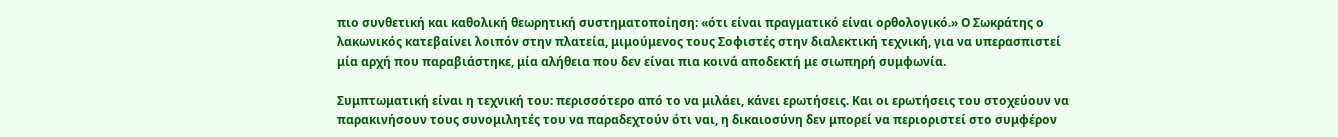πιο συνθετική και καθολική θεωρητική συστηματοποίηση: «ότι είναι πραγματικό είναι ορθολογικό.» Ο Σωκράτης ο λακωνικός κατεβαίνει λοιπόν στην πλατεία, μιμούμενος τους Σοφιστές στην διαλεκτική τεχνική, για να υπερασπιστεί μία αρχή που παραβιάστηκε, μία αλήθεια που δεν είναι πια κοινά αποδεκτή με σιωπηρή συμφωνία.

Συμπτωματική είναι η τεχνική του: περισσότερο από το να μιλάει, κάνει ερωτήσεις. Και οι ερωτήσεις του στοχεύουν να παρακινήσουν τους συνομιλητές του να παραδεχτούν ότι ναι, η δικαιοσύνη δεν μπορεί να περιοριστεί στο συμφέρον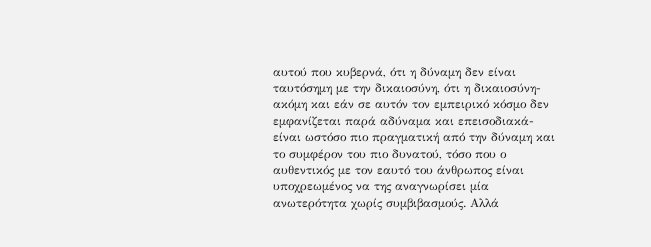αυτού που κυβερνά, ότι η δύναμη δεν είναι ταυτόσημη με την δικαιοσύνη, ότι η δικαιοσύνη-ακόμη και εάν σε αυτόν τον εμπειρικό κόσμο δεν εμφανίζεται παρά αδύναμα και επεισοδιακά-είναι ωστόσο πιο πραγματική από την δύναμη και το συμφέρον του πιο δυνατού, τόσο που ο αυθεντικός με τον εαυτό του άνθρωπος είναι υποχρεωμένος να της αναγνωρίσει μία ανωτερότητα χωρίς συμβιβασμούς. Αλλά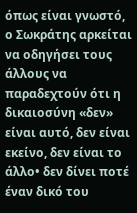όπως είναι γνωστό, ο Σωκράτης αρκείται να οδηγήσει τους άλλους να παραδεχτούν ότι η δικαιοσύνη «δεν» είναι αυτό, δεν είναι εκείνο, δεν είναι το άλλο• δεν δίνει ποτέ έναν δικό του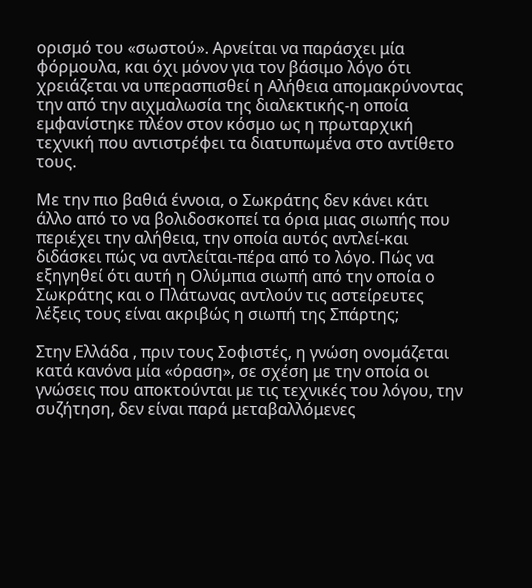ορισμό του «σωστού». Αρνείται να παράσχει μία φόρμουλα, και όχι μόνον για τον βάσιμο λόγο ότι χρειάζεται να υπερασπισθεί η Αλήθεια απομακρύνοντας την από την αιχμαλωσία της διαλεκτικής-η οποία εμφανίστηκε πλέον στον κόσμο ως η πρωταρχική τεχνική που αντιστρέφει τα διατυπωμένα στο αντίθετο τους.

Με την πιο βαθιά έννοια, ο Σωκράτης δεν κάνει κάτι άλλο από το να βολιδοσκοπεί τα όρια μιας σιωπής που περιέχει την αλήθεια, την οποία αυτός αντλεί-και διδάσκει πώς να αντλείται-πέρα από το λόγο. Πώς να εξηγηθεί ότι αυτή η Ολύμπια σιωπή από την οποία ο Σωκράτης και ο Πλάτωνας αντλούν τις αστείρευτες λέξεις τους είναι ακριβώς η σιωπή της Σπάρτης;

Στην Ελλάδα , πριν τους Σοφιστές, η γνώση ονομάζεται κατά κανόνα μία «όραση», σε σχέση με την οποία οι γνώσεις που αποκτούνται με τις τεχνικές του λόγου, την συζήτηση, δεν είναι παρά μεταβαλλόμενες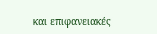και επιφανειακές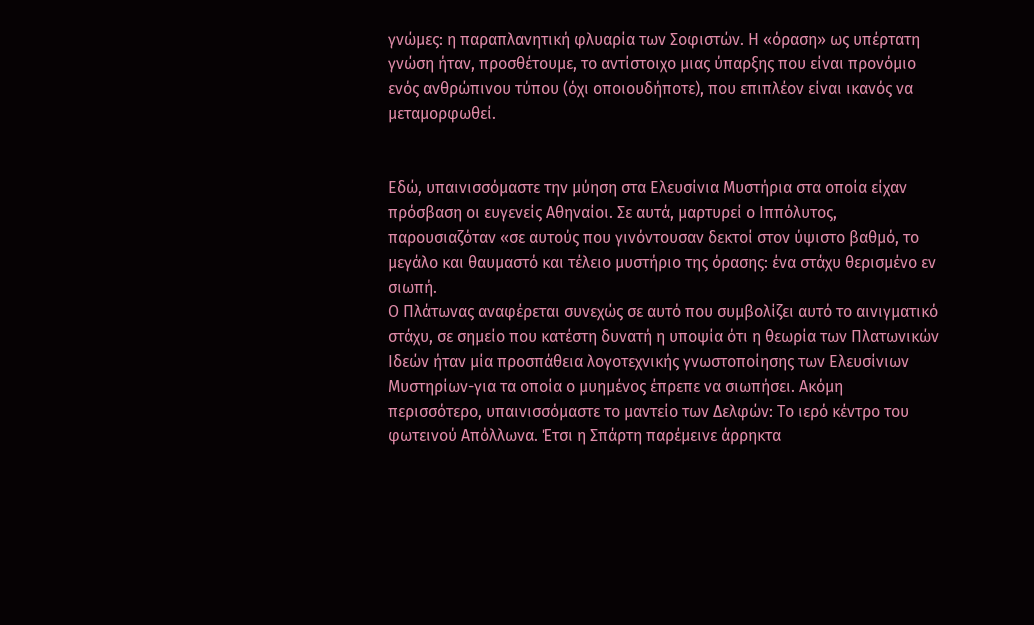γνώμες: η παραπλανητική φλυαρία των Σοφιστών. Η «όραση» ως υπέρτατη γνώση ήταν, προσθέτουμε, το αντίστοιχο μιας ύπαρξης που είναι προνόμιο ενός ανθρώπινου τύπου (όχι οποιουδήποτε), που επιπλέον είναι ικανός να μεταμορφωθεί.


Εδώ, υπαινισσόμαστε την μύηση στα Ελευσίνια Μυστήρια στα οποία είχαν πρόσβαση οι ευγενείς Αθηναίοι. Σε αυτά, μαρτυρεί ο Ιππόλυτος, παρουσιαζόταν «σε αυτούς που γινόντουσαν δεκτοί στον ύψιστο βαθμό, το μεγάλο και θαυμαστό και τέλειο μυστήριο της όρασης: ένα στάχυ θερισμένο εν σιωπή.
Ο Πλάτωνας αναφέρεται συνεχώς σε αυτό που συμβολίζει αυτό το αινιγματικό στάχυ, σε σημείο που κατέστη δυνατή η υποψία ότι η θεωρία των Πλατωνικών Ιδεών ήταν μία προσπάθεια λογοτεχνικής γνωστοποίησης των Ελευσίνιων Μυστηρίων-για τα οποία ο μυημένος έπρεπε να σιωπήσει. Ακόμη περισσότερο, υπαινισσόμαστε το μαντείο των Δελφών: Το ιερό κέντρο του φωτεινού Απόλλωνα. Έτσι η Σπάρτη παρέμεινε άρρηκτα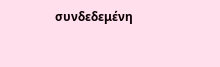συνδεδεμένη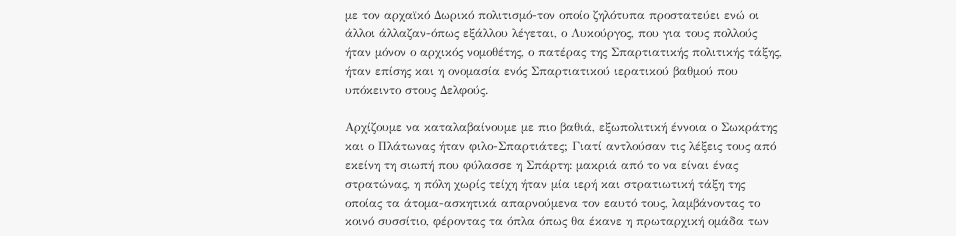με τον αρχαϊκό Δωρικό πολιτισμό-τον οποίο ζηλότυπα προστατεύει ενώ οι άλλοι άλλαζαν-όπως εξάλλου λέγεται, ο Λυκούργος, που για τους πολλούς ήταν μόνον ο αρχικός νομοθέτης, ο πατέρας της Σπαρτιατικής πολιτικής τάξης, ήταν επίσης και η ονομασία ενός Σπαρτιατικού ιερατικού βαθμού που υπόκειντο στους Δελφούς.

Αρχίζουμε να καταλαβαίνουμε με πιο βαθιά, εξωπολιτική έννοια ο Σωκράτης και ο Πλάτωνας ήταν φιλο-Σπαρτιάτες; Γιατί αντλούσαν τις λέξεις τους από εκείνη τη σιωπή που φύλασσε η Σπάρτη: μακριά από το να είναι ένας στρατώνας, η πόλη χωρίς τείχη ήταν μία ιερή και στρατιωτική τάξη της οποίας τα άτομα-ασκητικά απαρνούμενα τον εαυτό τους, λαμβάνοντας το κοινό συσσίτιο, φέροντας τα όπλα όπως θα έκανε η πρωταρχική ομάδα των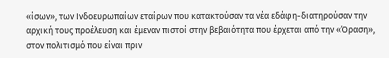«ίσων», των Ινδοευρωπαίων εταίρων που κατακτούσαν τα νέα εδάφη-διατηρούσαν την αρχική τους προέλευση και έμεναν πιστοί στην βεβαιότητα που έρχεται από την «Όραση», στον πολιτισμό που είναι πριν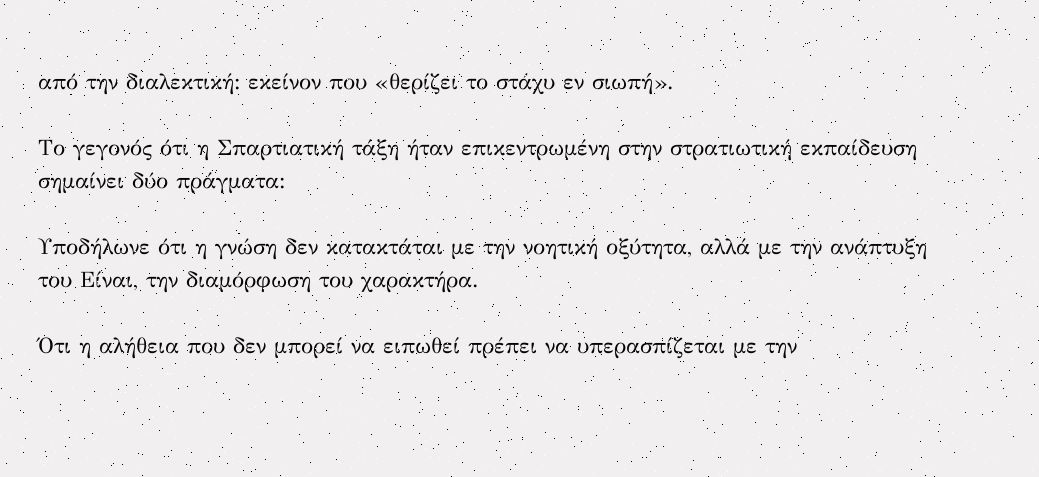από την διαλεκτική: εκείνον που «θερίζει το στάχυ εν σιωπή».

Το γεγονός ότι η Σπαρτιατική τάξη ήταν επικεντρωμένη στην στρατιωτική εκπαίδευση σημαίνει δύο πράγματα:

Υποδήλωνε ότι η γνώση δεν κατακτάται με την νοητική οξύτητα, αλλά με την ανάπτυξη του Είναι, την διαμόρφωση του χαρακτήρα.

Ότι η αλήθεια που δεν μπορεί να ειπωθεί πρέπει να υπερασπίζεται με την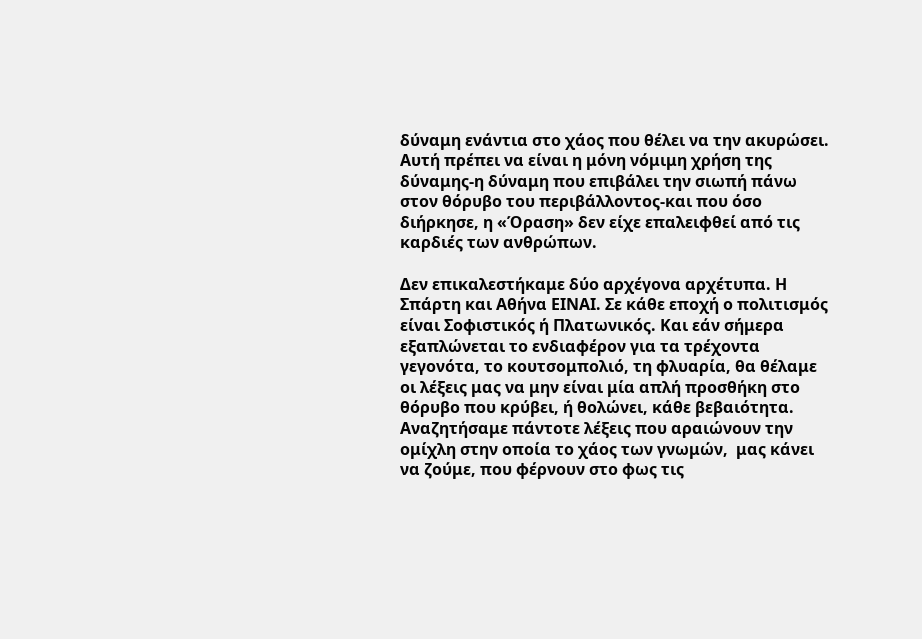δύναμη ενάντια στο χάος που θέλει να την ακυρώσει. Αυτή πρέπει να είναι η μόνη νόμιμη χρήση της δύναμης-η δύναμη που επιβάλει την σιωπή πάνω στον θόρυβο του περιβάλλοντος-και που όσο διήρκησε, η «Όραση» δεν είχε επαλειφθεί από τις καρδιές των ανθρώπων.

Δεν επικαλεστήκαμε δύο αρχέγονα αρχέτυπα. Η Σπάρτη και Αθήνα ΕΙΝΑΙ. Σε κάθε εποχή ο πολιτισμός είναι Σοφιστικός ή Πλατωνικός. Και εάν σήμερα εξαπλώνεται το ενδιαφέρον για τα τρέχοντα γεγονότα, το κουτσομπολιό, τη φλυαρία, θα θέλαμε οι λέξεις μας να μην είναι μία απλή προσθήκη στο θόρυβο που κρύβει, ή θολώνει, κάθε βεβαιότητα.
Αναζητήσαμε πάντοτε λέξεις που αραιώνουν την ομίχλη στην οποία το χάος των γνωμών,  μας κάνει να ζούμε, που φέρνουν στο φως τις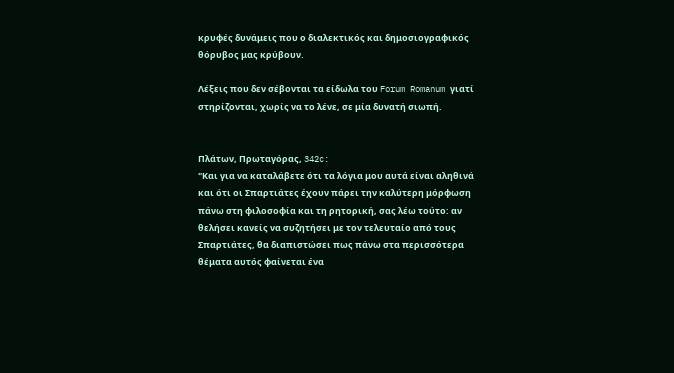κρυφές δυνάμεις που ο διαλεκτικός και δημοσιογραφικός θόρυβος μας κρύβουν.

Λέξεις που δεν σέβονται τα είδωλα του Forum Romanum γιατί στηρίζονται, χωρίς να το λένε, σε μία δυνατή σιωπή.


Πλάτων, Πρωταγόρας, 342c:
"Και για να καταλάβετε ότι τα λόγια μου αυτά είναι αληθινά και ότι οι Σπαρτιάτες έχουν πάρει την καλύτερη μόρφωση πάνω στη φιλοσοφία και τη ρητορική, σας λέω τούτο: αν θελήσει κανείς να συζητήσει με τον τελευταίο από τους Σπαρτιάτες, θα διαπιστώσει πως πάνω στα περισσότερα θέματα αυτός φαίνεται ένα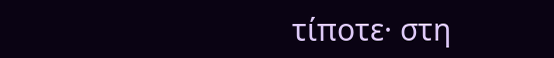τίποτε· στη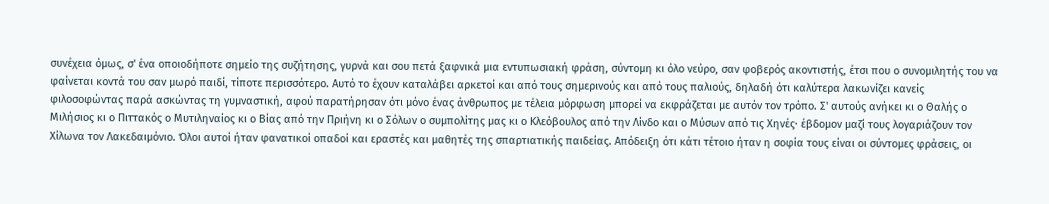συνέχεια όμως, σ' ένα οποιοδήποτε σημείο της συζήτησης, γυρνά και σου πετά ξαφνικά μια εντυπωσιακή φράση, σύντομη κι όλο νεύρο, σαν φοβερός ακοντιστής, έτσι που ο συνομιλητής του να φαίνεται κοντά του σαν μωρό παιδί, τίποτε περισσότερο. Αυτό το έχουν καταλάβει αρκετοί και από τους σημερινούς και από τους παλιούς, δηλαδή ότι καλύτερα λακωνίζει κανείς φιλοσοφώντας παρά ασκώντας τη γυμναστική, αφού παρατήρησαν ότι μόνο ένας άνθρωπος με τέλεια μόρφωση μπορεί να εκφράζεται με αυτόν τον τρόπο. Σ' αυτούς ανήκει κι ο Θαλής ο Μιλήσιος κι ο Πιττακός ο Μυτιληναίος κι ο Βίας από την Πριήνη κι ο Σόλων ο συμπολίτης μας κι ο Κλεόβουλος από την Λίνδο και ο Μύσων από τις Χηνές· έβδομον μαζί τους λογαριάζουν τον Χίλωνα τον Λακεδαιμόνιο. Όλοι αυτοί ήταν φανατικοί οπαδοί και εραστές και μαθητές της σπαρτιατικής παιδείας. Απόδειξη ότι κάτι τέτοιο ήταν η σοφία τους είναι οι σύντομες φράσεις, οι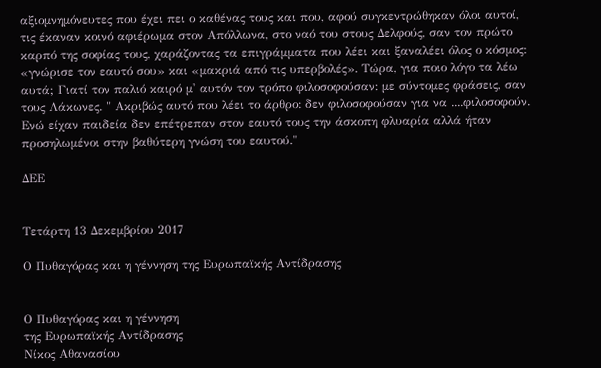αξιομνημόνευτες που έχει πει ο καθένας τους και που, αφού συγκεντρώθηκαν όλοι αυτοί, τις έκαναν κοινό αφιέρωμα στον Απόλλωνα, στο ναό του στους Δελφούς, σαν τον πρώτο καρπό της σοφίας τους, χαράζοντας τα επιγράμματα που λέει και ξαναλέει όλος ο κόσμος: «γνώρισε τον εαυτό σου» και «μακριά από τις υπερβολές». Τώρα, για ποιο λόγο τα λέω αυτά; Γιατί τον παλιό καιρό μ' αυτόν τον τρόπο φιλοσοφούσαν: με σύντομες φράσεις, σαν τους Λάκωνες. " Ακριβώς αυτό που λέει το άρθρο: δεν φιλοσοφούσαν για να ....φιλοσοφούν. Ενώ είχαν παιδεία δεν επέτρεπαν στον εαυτό τους την άσκοπη φλυαρία αλλά ήταν προσηλωμένοι στην βαθύτερη γνώση του εαυτού."

ΔΕΕ


Τετάρτη 13 Δεκεμβρίου 2017

Ο Πυθαγόρας και η γέννηση της Ευρωπαϊκής Αντίδρασης


Ο Πυθαγόρας και η γέννηση
της Ευρωπαϊκής Αντίδρασης
Νίκος Αθανασίου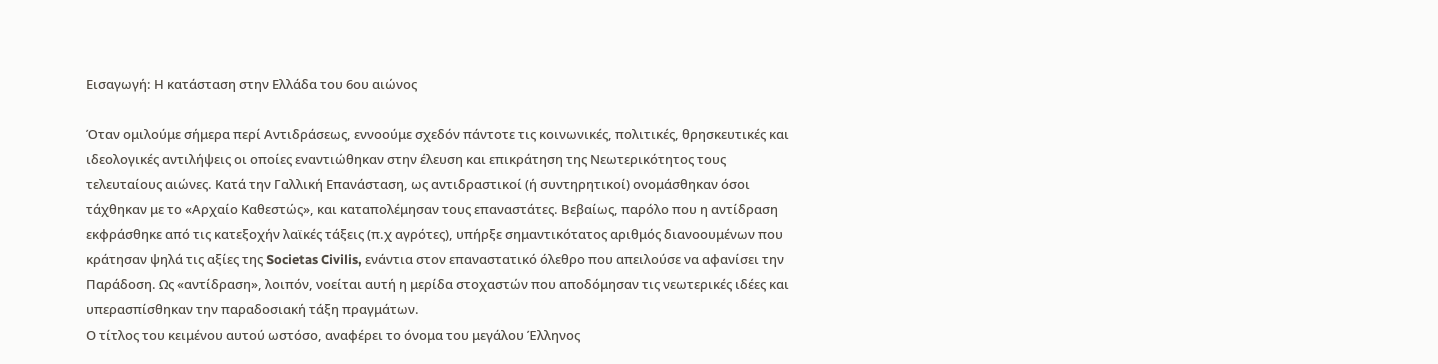Εισαγωγή: Η κατάσταση στην Ελλάδα του 6ου αιώνος

Όταν ομιλούμε σήμερα περί Αντιδράσεως, εννοούμε σχεδόν πάντοτε τις κοινωνικές, πολιτικές, θρησκευτικές και ιδεολογικές αντιλήψεις οι οποίες εναντιώθηκαν στην έλευση και επικράτηση της Νεωτερικότητος τους τελευταίους αιώνες. Κατά την Γαλλική Επανάσταση, ως αντιδραστικοί (ή συντηρητικοί) ονομάσθηκαν όσοι τάχθηκαν με το «Αρχαίο Καθεστώς», και καταπολέμησαν τους επαναστάτες. Βεβαίως, παρόλο που η αντίδραση εκφράσθηκε από τις κατεξοχήν λαϊκές τάξεις (π.χ αγρότες), υπήρξε σημαντικότατος αριθμός διανοουμένων που κράτησαν ψηλά τις αξίες της Societas Civilis, ενάντια στον επαναστατικό όλεθρο που απειλούσε να αφανίσει την Παράδοση. Ως «αντίδραση», λοιπόν, νοείται αυτή η μερίδα στοχαστών που αποδόμησαν τις νεωτερικές ιδέες και υπερασπίσθηκαν την παραδοσιακή τάξη πραγμάτων.
Ο τίτλος του κειμένου αυτού ωστόσο, αναφέρει το όνομα του μεγάλου Έλληνος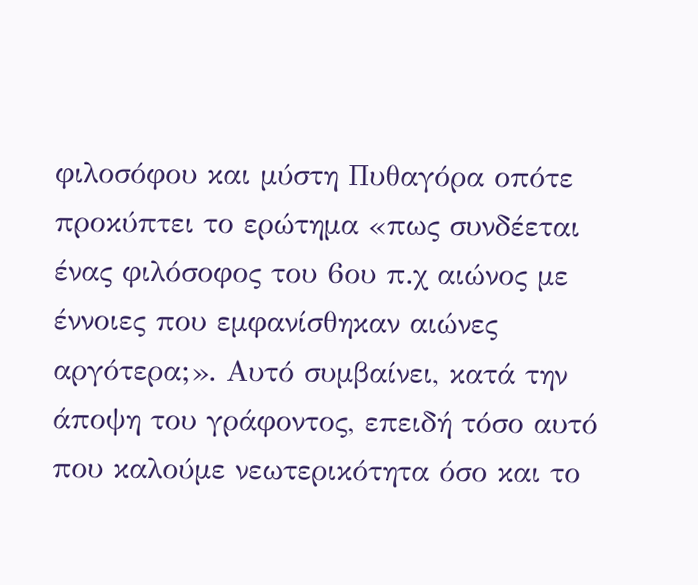φιλοσόφου και μύστη Πυθαγόρα οπότε προκύπτει το ερώτημα «πως συνδέεται ένας φιλόσοφος του 6ου π.χ αιώνος με έννοιες που εμφανίσθηκαν αιώνες αργότερα;». Αυτό συμβαίνει, κατά την άποψη του γράφοντος, επειδή τόσο αυτό που καλούμε νεωτερικότητα όσο και το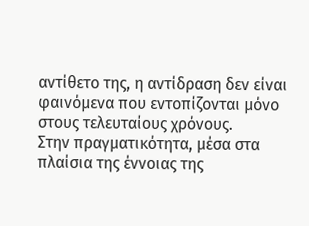αντίθετο της, η αντίδραση δεν είναι φαινόμενα που εντοπίζονται μόνο στους τελευταίους χρόνους.
Στην πραγματικότητα, μέσα στα πλαίσια της έννοιας της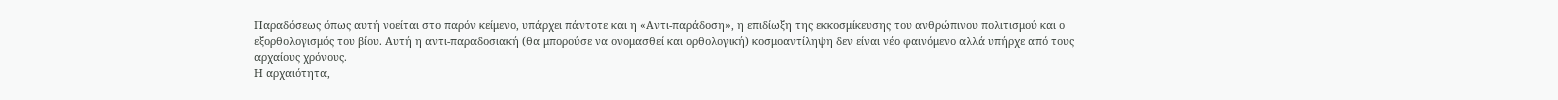Παραδόσεως όπως αυτή νοείται στο παρόν κείμενο, υπάρχει πάντοτε και η «Αντι-παράδοση», η επιδίωξη της εκκοσμίκευσης του ανθρώπινου πολιτισμού και ο εξορθολογισμός του βίου. Αυτή η αντι-παραδοσιακή (θα μπορούσε να ονομασθεί και ορθολογική) κοσμοαντίληψη δεν είναι νέο φαινόμενο αλλά υπήρχε από τους αρχαίους χρόνους.
Η αρχαιότητα,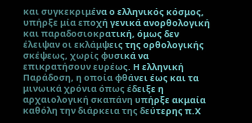και συγκεκριμένα ο ελληνικός κόσμος, υπήρξε μία εποχή γενικά ανορθολογική και παραδοσιοκρατική, όμως δεν έλειψαν οι εκλάμψεις της ορθολογικής σκέψεως, χωρίς φυσικά να επικρατήσουν ευρέως. Η ελληνική Παράδοση, η οποία φθάνει έως και τα μινωικά χρόνια όπως έδειξε η αρχαιολογική σκαπάνη υπήρξε ακμαία καθόλη την διάρκεια της δεύτερης π.Χ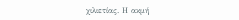χιλιετίας. Η ακμή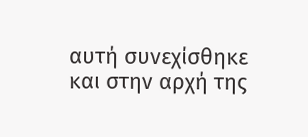αυτή συνεχίσθηκε και στην αρχή της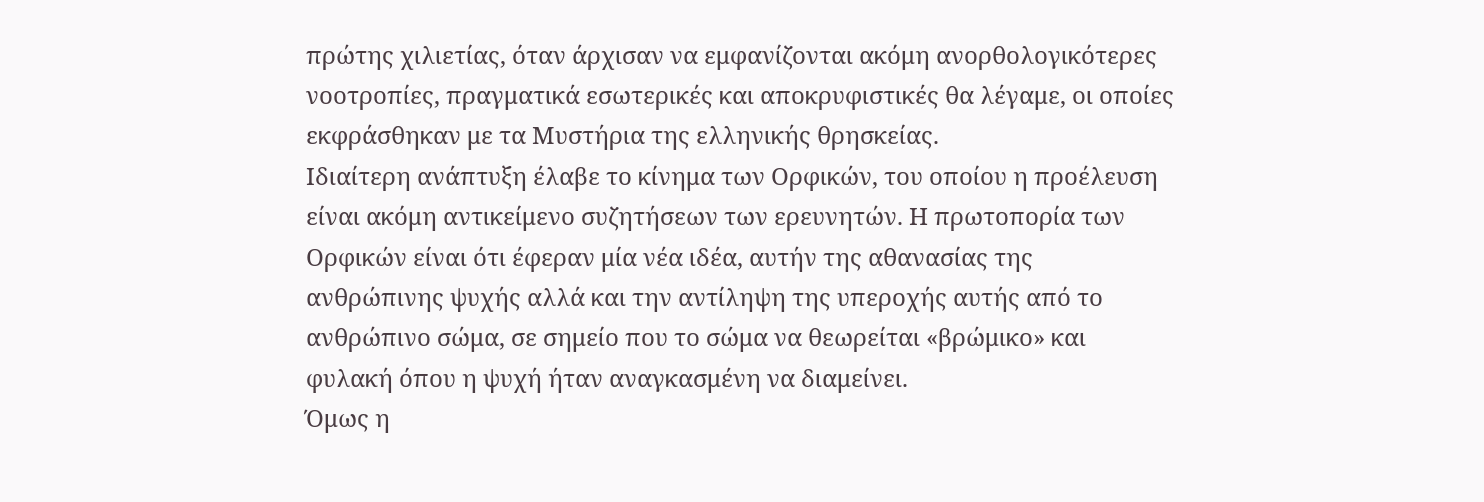πρώτης χιλιετίας, όταν άρχισαν να εμφανίζονται ακόμη ανορθολογικότερες νοοτροπίες, πραγματικά εσωτερικές και αποκρυφιστικές θα λέγαμε, οι οποίες εκφράσθηκαν με τα Μυστήρια της ελληνικής θρησκείας.
Ιδιαίτερη ανάπτυξη έλαβε το κίνημα των Ορφικών, του οποίου η προέλευση είναι ακόμη αντικείμενο συζητήσεων των ερευνητών. Η πρωτοπορία των Ορφικών είναι ότι έφεραν μία νέα ιδέα, αυτήν της αθανασίας της ανθρώπινης ψυχής αλλά και την αντίληψη της υπεροχής αυτής από το ανθρώπινο σώμα, σε σημείο που το σώμα να θεωρείται «βρώμικο» και φυλακή όπου η ψυχή ήταν αναγκασμένη να διαμείνει.
Όμως η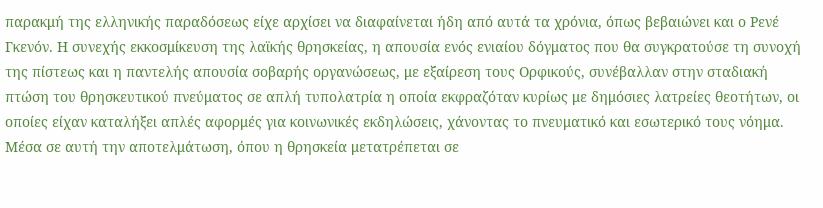παρακμή της ελληνικής παραδόσεως είχε αρχίσει να διαφαίνεται ήδη από αυτά τα χρόνια, όπως βεβαιώνει και ο Ρενέ Γκενόν. Η συνεχής εκκοσμίκευση της λαϊκής θρησκείας, η απουσία ενός ενιαίου δόγματος που θα συγκρατούσε τη συνοχή της πίστεως και η παντελής απουσία σοβαρής οργανώσεως, με εξαίρεση τους Ορφικούς, συνέβαλλαν στην σταδιακή πτώση του θρησκευτικού πνεύματος σε απλή τυπολατρία η οποία εκφραζόταν κυρίως με δημόσιες λατρείες θεοτήτων, οι οποίες είχαν καταλήξει απλές αφορμές για κοινωνικές εκδηλώσεις, χάνοντας το πνευματικό και εσωτερικό τους νόημα. Μέσα σε αυτή την αποτελμάτωση, όπου η θρησκεία μετατρέπεται σε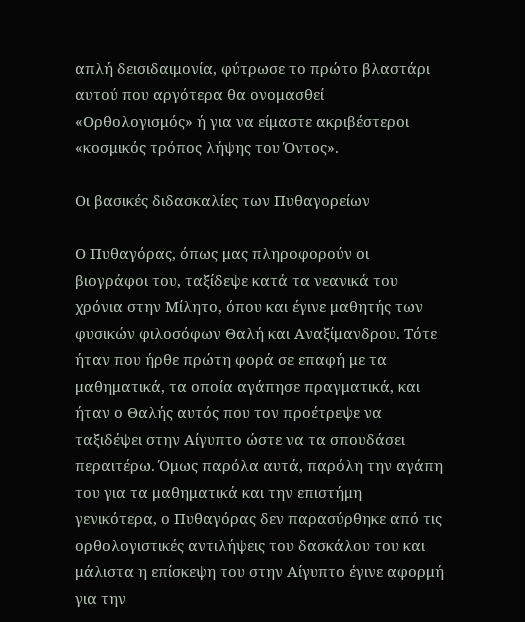απλή δεισιδαιμονία, φύτρωσε το πρώτο βλαστάρι αυτού που αργότερα θα ονομασθεί «Ορθολογισμός» ή για να είμαστε ακριβέστεροι «κοσμικός τρόπος λήψης του Όντος».

Οι βασικές διδασκαλίες των Πυθαγορείων

Ο Πυθαγόρας, όπως μας πληροφορούν οι βιογράφοι του, ταξίδεψε κατά τα νεανικά του χρόνια στην Μίλητο, όπου και έγινε μαθητής των φυσικών φιλοσόφων Θαλή και Αναξίμανδρου. Τότε ήταν που ήρθε πρώτη φορά σε επαφή με τα μαθηματικά, τα οποία αγάπησε πραγματικά, και ήταν ο Θαλής αυτός που τον προέτρεψε να ταξιδέψει στην Αίγυπτο ώστε να τα σπουδάσει περαιτέρω. Όμως παρόλα αυτά, παρόλη την αγάπη του για τα μαθηματικά και την επιστήμη γενικότερα, ο Πυθαγόρας δεν παρασύρθηκε από τις ορθολογιστικές αντιλήψεις του δασκάλου του και μάλιστα η επίσκεψη του στην Αίγυπτο έγινε αφορμή για την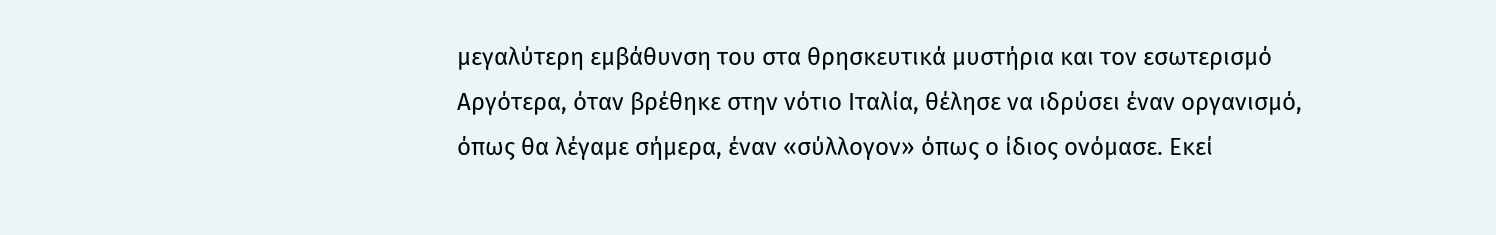μεγαλύτερη εμβάθυνση του στα θρησκευτικά μυστήρια και τον εσωτερισμό
Αργότερα, όταν βρέθηκε στην νότιο Ιταλία, θέλησε να ιδρύσει έναν οργανισμό, όπως θα λέγαμε σήμερα, έναν «σύλλογον» όπως ο ίδιος ονόμασε. Εκεί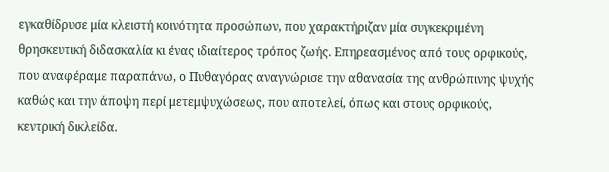εγκαθίδρυσε μία κλειστή κοινότητα προσώπων, που χαρακτήριζαν μία συγκεκριμένη θρησκευτική διδασκαλία κι ένας ιδιαίτερος τρόπος ζωής. Επηρεασμένος από τους ορφικούς, που αναφέραμε παραπάνω, ο Πυθαγόρας αναγνώρισε την αθανασία της ανθρώπινης ψυχής καθώς και την άποψη περί μετεμψυχώσεως, που αποτελεί, όπως και στους ορφικούς, κεντρική δικλείδα.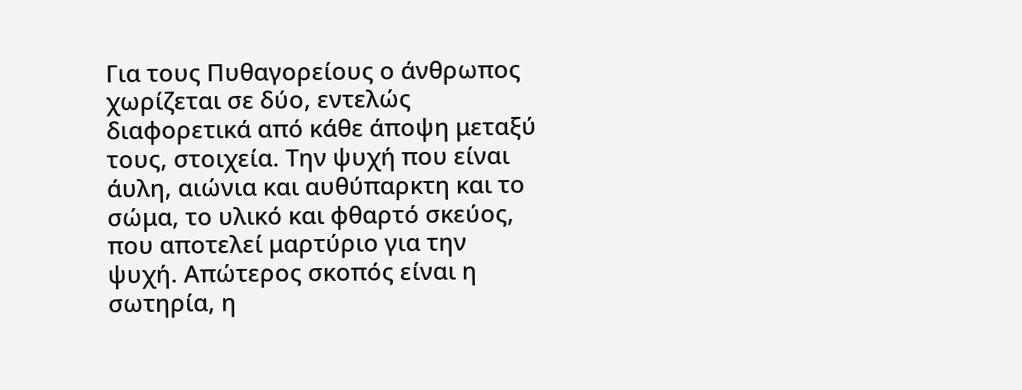Για τους Πυθαγορείους ο άνθρωπος χωρίζεται σε δύο, εντελώς διαφορετικά από κάθε άποψη μεταξύ τους, στοιχεία. Την ψυχή που είναι άυλη, αιώνια και αυθύπαρκτη και το σώμα, το υλικό και φθαρτό σκεύος, που αποτελεί μαρτύριο για την ψυχή. Απώτερος σκοπός είναι η σωτηρία, η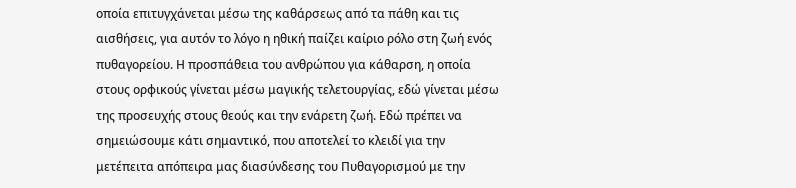οποία επιτυγχάνεται μέσω της καθάρσεως από τα πάθη και τις αισθήσεις, για αυτόν το λόγο η ηθική παίζει καίριο ρόλο στη ζωή ενός πυθαγορείου. Η προσπάθεια του ανθρώπου για κάθαρση, η οποία στους ορφικούς γίνεται μέσω μαγικής τελετουργίας, εδώ γίνεται μέσω της προσευχής στους θεούς και την ενάρετη ζωή. Εδώ πρέπει να σημειώσουμε κάτι σημαντικό, που αποτελεί το κλειδί για την μετέπειτα απόπειρα μας διασύνδεσης του Πυθαγορισμού με την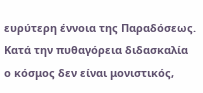ευρύτερη έννοια της Παραδόσεως.
Κατά την πυθαγόρεια διδασκαλία ο κόσμος δεν είναι μονιστικός,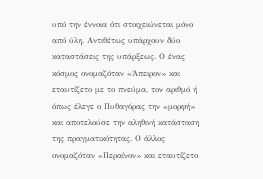υπό την έννοια ότι στοιχειώνεται μόνο από ύλη. Αντιθέτως υπάρχουν δύο καταστάσεις της υπάρξεως. Ο ένας κόσμος ονομαζόταν «Άπειρον» και εταυτίζετο με το πνεύμα, τον αριθμό ή όπως έλεγε ο Πυθαγόρας την «μορφή» και αποτελούσε την αληθινή κατάσταση της πραγματικότητας. Ο άλλος ονομαζόταν «Περαίνον» και εταυτίζετο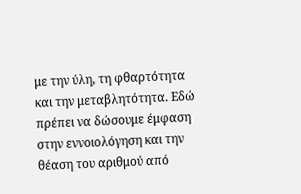με την ύλη, τη φθαρτότητα και την μεταβλητότητα. Εδώ πρέπει να δώσουμε έμφαση στην εννοιολόγηση και την θέαση του αριθμού από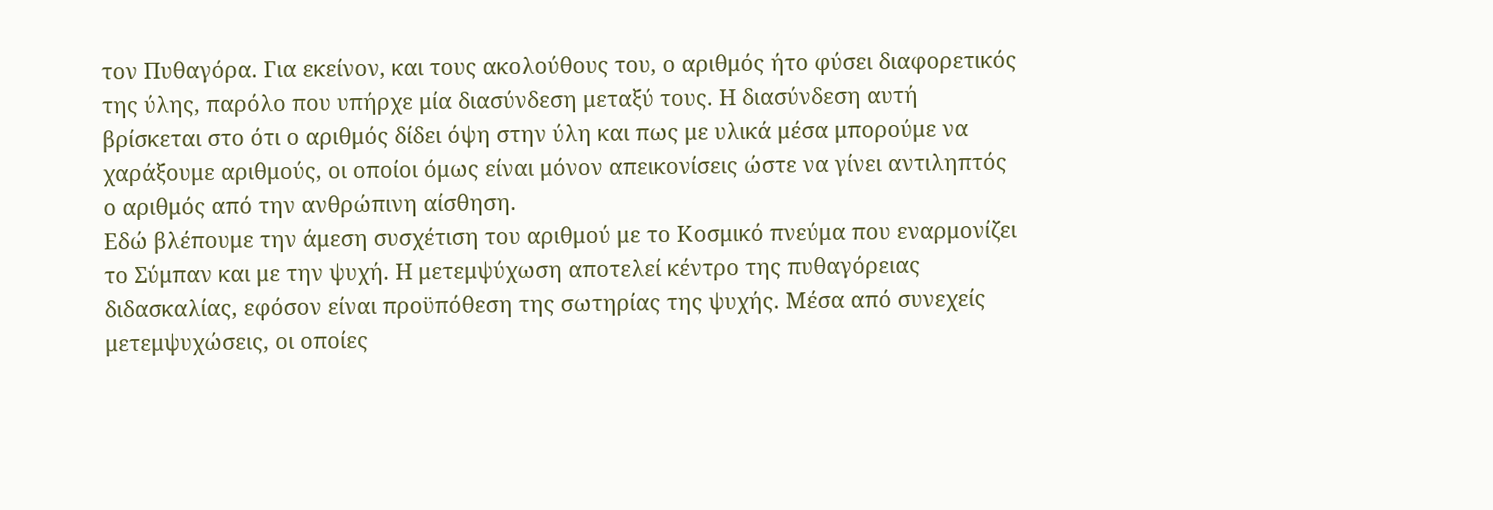τον Πυθαγόρα. Για εκείνον, και τους ακολούθους του, ο αριθμός ήτο φύσει διαφορετικός της ύλης, παρόλο που υπήρχε μία διασύνδεση μεταξύ τους. Η διασύνδεση αυτή βρίσκεται στο ότι ο αριθμός δίδει όψη στην ύλη και πως με υλικά μέσα μπορούμε να χαράξουμε αριθμούς, οι οποίοι όμως είναι μόνον απεικονίσεις ώστε να γίνει αντιληπτός ο αριθμός από την ανθρώπινη αίσθηση.
Εδώ βλέπουμε την άμεση συσχέτιση του αριθμού με το Κοσμικό πνεύμα που εναρμονίζει το Σύμπαν και με την ψυχή. Η μετεμψύχωση αποτελεί κέντρο της πυθαγόρειας διδασκαλίας, εφόσον είναι προϋπόθεση της σωτηρίας της ψυχής. Μέσα από συνεχείς μετεμψυχώσεις, οι οποίες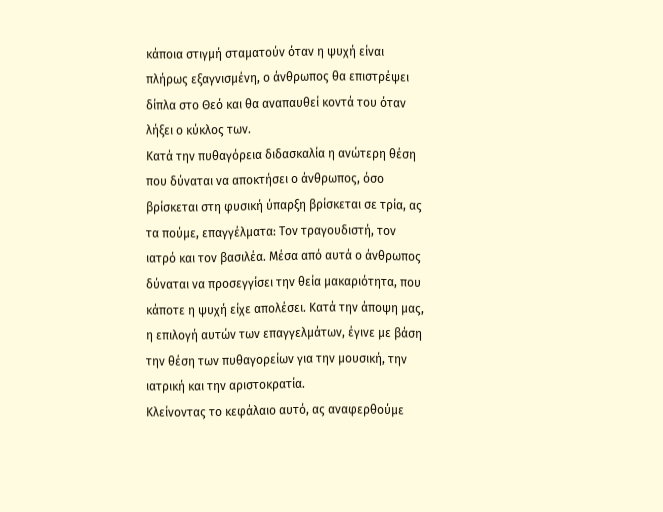κάποια στιγμή σταματούν όταν η ψυχή είναι πλήρως εξαγνισμένη, ο άνθρωπος θα επιστρέψει δίπλα στο Θεό και θα αναπαυθεί κοντά του όταν λήξει ο κύκλος των.
Κατά την πυθαγόρεια διδασκαλία η ανώτερη θέση που δύναται να αποκτήσει ο άνθρωπος, όσο βρίσκεται στη φυσική ύπαρξη βρίσκεται σε τρία, ας τα πούμε, επαγγέλματα: Τον τραγουδιστή, τον ιατρό και τον βασιλέα. Μέσα από αυτά ο άνθρωπος δύναται να προσεγγίσει την θεία μακαριότητα, που κάποτε η ψυχή είχε απολέσει. Κατά την άποψη μας, η επιλογή αυτών των επαγγελμάτων, έγινε με βάση την θέση των πυθαγορείων για την μουσική, την ιατρική και την αριστοκρατία.
Κλείνοντας το κεφάλαιο αυτό, ας αναφερθούμε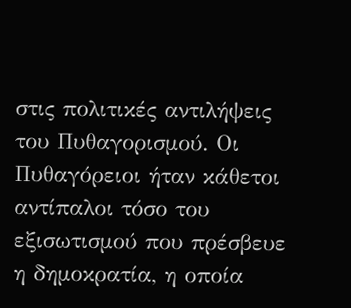στις πολιτικές αντιλήψεις του Πυθαγορισμού. Οι Πυθαγόρειοι ήταν κάθετοι αντίπαλοι τόσο του εξισωτισμού που πρέσβευε η δημοκρατία, η οποία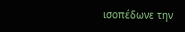ισοπέδωνε την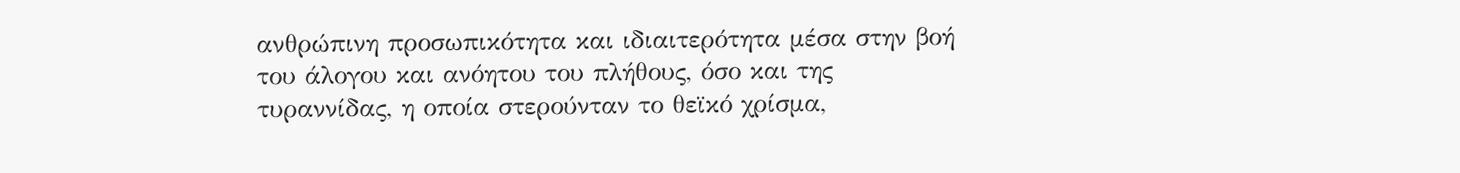ανθρώπινη προσωπικότητα και ιδιαιτερότητα μέσα στην βοή του άλογου και ανόητου του πλήθους, όσο και της τυραννίδας, η οποία στερούνταν το θεϊκό χρίσμα,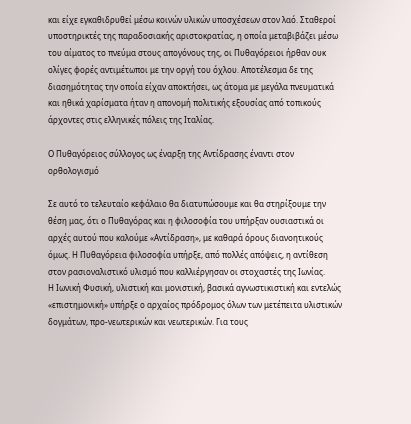και είχε εγκαθιδρυθεί μέσω κοινών υλικών υποσχέσεων στον λαό. Σταθεροί υποστηρικτές της παραδοσιακής αριστοκρατίας, η οποία μεταβιβάζει μέσω του αίματος το πνεύμα στους απογόνους της, οι Πυθαγόρειοι ήρθαν ουκ ολίγες φορές αντιμέτωποι με την οργή του όχλου. Αποτέλεσμα δε της διασημότητας την οποία είχαν αποκτήσει, ως άτομα με μεγάλα πνευματικά και ηθικά χαρίσματα ήταν η απονομή πολιτικής εξουσίας από τοπικούς άρχοντες στις ελληνικές πόλεις της Ιταλίας.

Ο Πυθαγόρειος σύλλογος ως έναρξη της Αντίδρασης έναντι στον ορθολογισμό

Σε αυτό το τελευταίο κεφάλαιο θα διατυπώσουμε και θα στηρίξουμε την θέση μας, ότι ο Πυθαγόρας και η φιλοσοφία του υπήρξαν ουσιαστικά οι αρχές αυτού που καλούμε «Αντίδραση», με καθαρά όρους διανοητικούς όμως. Η Πυθαγόρεια φιλοσοφία υπήρξε, από πολλές απόψεις, η αντίθεση στον ρασιοναλιστικό υλισμό που καλλιέργησαν οι στοχαστές της Ιωνίας.
Η Ιωνική Φυσική, υλιστική και μονιστική, βασικά αγνωστικιστική και εντελώς «επιστημονική» υπήρξε ο αρχαίος πρόδρομος όλων των μετέπειτα υλιστικών δογμάτων, προ-νεωτερικών και νεωτερικών. Για τους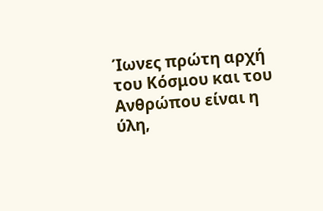Ίωνες πρώτη αρχή του Κόσμου και του Ανθρώπου είναι η ύλη,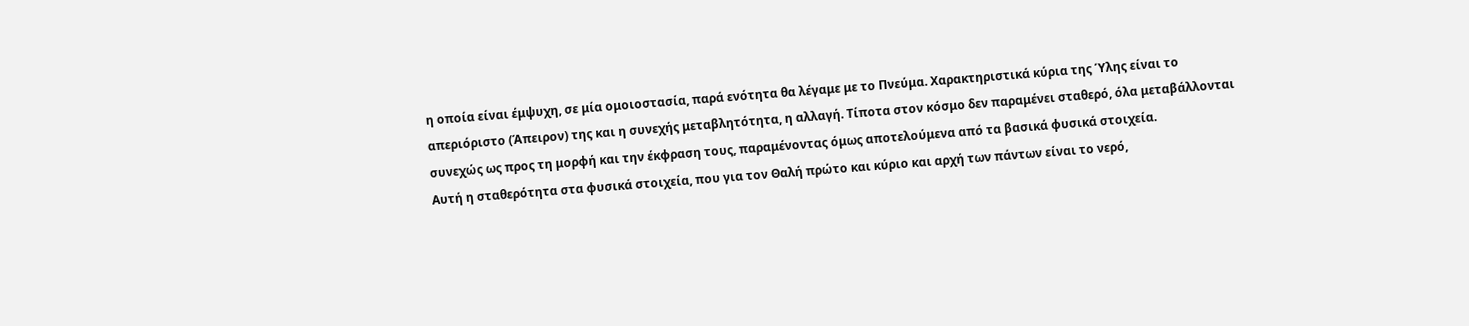η οποία είναι έμψυχη, σε μία ομοιοστασία, παρά ενότητα θα λέγαμε με το Πνεύμα. Χαρακτηριστικά κύρια της Ύλης είναι το απεριόριστο (Άπειρον) της και η συνεχής μεταβλητότητα, η αλλαγή. Τίποτα στον κόσμο δεν παραμένει σταθερό, όλα μεταβάλλονται συνεχώς ως προς τη μορφή και την έκφραση τους, παραμένοντας όμως αποτελούμενα από τα βασικά φυσικά στοιχεία.
Αυτή η σταθερότητα στα φυσικά στοιχεία, που για τον Θαλή πρώτο και κύριο και αρχή των πάντων είναι το νερό,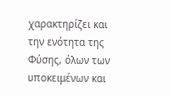χαρακτηρίζει και την ενότητα της Φύσης, όλων των υποκειμένων και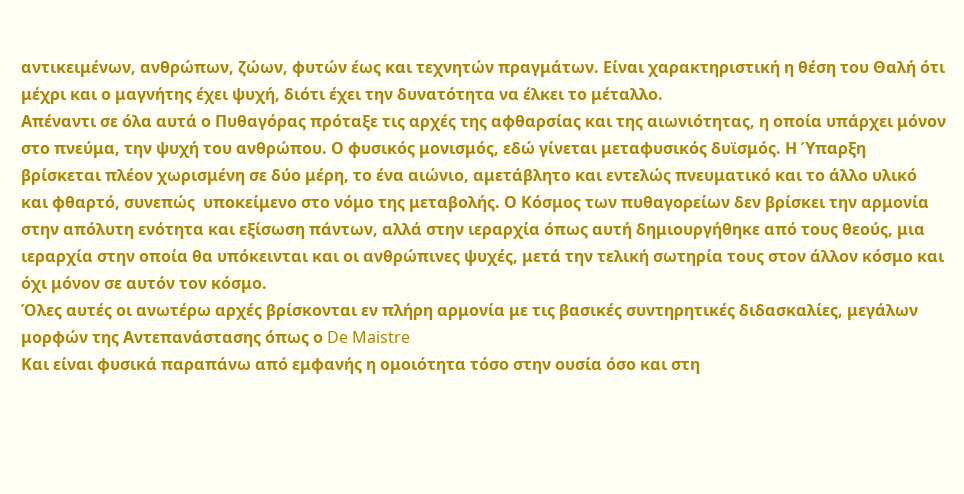αντικειμένων, ανθρώπων, ζώων, φυτών έως και τεχνητών πραγμάτων. Είναι χαρακτηριστική η θέση του Θαλή ότι μέχρι και ο μαγνήτης έχει ψυχή, διότι έχει την δυνατότητα να έλκει το μέταλλο.
Απέναντι σε όλα αυτά ο Πυθαγόρας πρόταξε τις αρχές της αφθαρσίας και της αιωνιότητας, η οποία υπάρχει μόνον στο πνεύμα, την ψυχή του ανθρώπου. Ο φυσικός μονισμός, εδώ γίνεται μεταφυσικός δυϊσμός. Η Ύπαρξη βρίσκεται πλέον χωρισμένη σε δύο μέρη, το ένα αιώνιο, αμετάβλητο και εντελώς πνευματικό και το άλλο υλικό και φθαρτό, συνεπώς  υποκείμενο στο νόμο της μεταβολής. Ο Κόσμος των πυθαγορείων δεν βρίσκει την αρμονία στην απόλυτη ενότητα και εξίσωση πάντων, αλλά στην ιεραρχία όπως αυτή δημιουργήθηκε από τους θεούς, μια ιεραρχία στην οποία θα υπόκεινται και οι ανθρώπινες ψυχές, μετά την τελική σωτηρία τους στον άλλον κόσμο και όχι μόνον σε αυτόν τον κόσμο.
Όλες αυτές οι ανωτέρω αρχές βρίσκονται εν πλήρη αρμονία με τις βασικές συντηρητικές διδασκαλίες, μεγάλων μορφών της Αντεπανάστασης όπως ο De Maistre
Και είναι φυσικά παραπάνω από εμφανής η ομοιότητα τόσο στην ουσία όσο και στη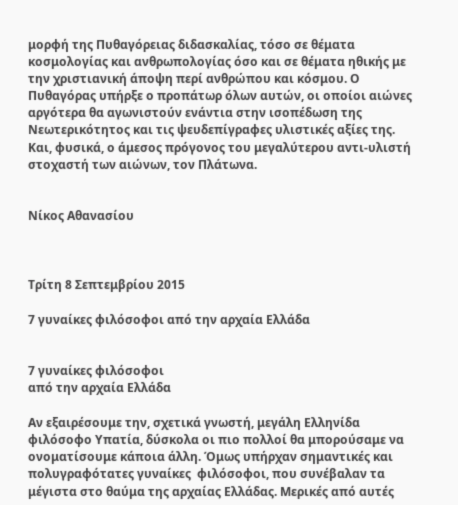μορφή της Πυθαγόρειας διδασκαλίας, τόσο σε θέματα κοσμολογίας και ανθρωπολογίας όσο και σε θέματα ηθικής με την χριστιανική άποψη περί ανθρώπου και κόσμου. Ο Πυθαγόρας υπήρξε ο προπάτωρ όλων αυτών, οι οποίοι αιώνες αργότερα θα αγωνιστούν ενάντια στην ισοπέδωση της Νεωτερικότητος και τις ψευδεπίγραφες υλιστικές αξίες της. Και, φυσικά, ο άμεσος πρόγονος του μεγαλύτερου αντι-υλιστή στοχαστή των αιώνων, τον Πλάτωνα.


Νίκος Αθανασίου



Τρίτη 8 Σεπτεμβρίου 2015

7 γυναίκες φιλόσοφοι από την αρχαία Ελλάδα


7 γυναίκες φιλόσοφοι
από την αρχαία Ελλάδα

Αν εξαιρέσουμε την, σχετικά γνωστή, μεγάλη Ελληνίδα φιλόσοφο Υπατία, δύσκολα οι πιο πολλοί θα μπορούσαμε να ονοματίσουμε κάποια άλλη. Όμως υπήρχαν σημαντικές και πολυγραφότατες γυναίκες  φιλόσοφοι, που συνέβαλαν τα μέγιστα στο θαύμα της αρχαίας Ελλάδας. Μερικές από αυτές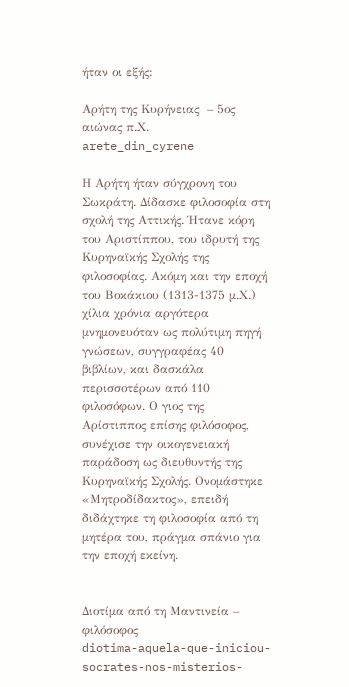ήταν οι εξής:

Αρήτη της Κυρήνειας  – 5ος αιώνας π.Χ.
arete_din_cyrene

Η Αρήτη ήταν σύγχρονη του Σωκράτη. ∆ίδασκε φιλοσοφία στη σχολή της Αττικής. Ήτανε κόρη του Αριστίππου, του ιδρυτή της Κυρηναϊκής Σχολής της φιλοσοφίας. Ακόµη και την εποχή του Βοκάκιου (1313-1375 µ.Χ.) χίλια χρόνια αργότερα µνηµονευόταν ως πολύτιµη πηγή γνώσεων, συγγραφέας 40 βιβλίων, και δασκάλα περισσοτέρων από 110 φιλοσόφων. Ο γιος της Αρίστιππος επίσης φιλόσοφος, συνέχισε την οικογενειακή παράδοση ως διευθυντής της Κυρηναϊκής Σχολής. Ονοµάστηκε «Μητροδίδακτος», επειδή διδάχτηκε τη φιλοσοφία από τη µητέρα του, πράγµα σπάνιο για την εποχή εκείνη.


Διοτίμα από τη Μαντινεία –  φιλόσοφος
diotima-aquela-que-iniciou-socrates-nos-misterios-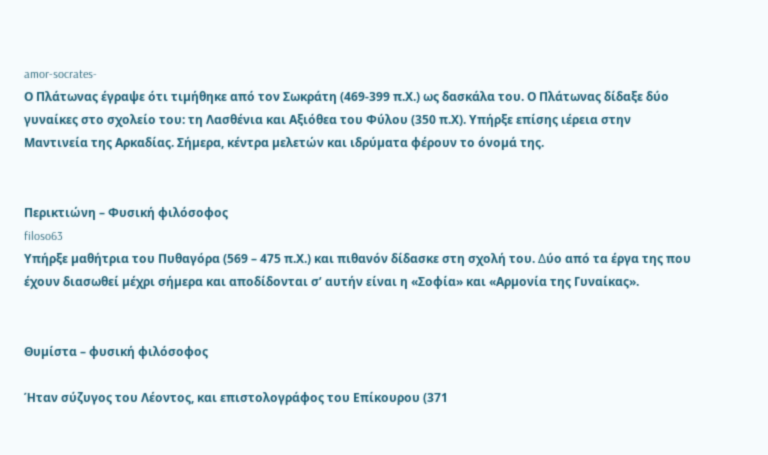amor-socrates-
Ο Πλάτωνας έγραψε ότι τιµήθηκε από τον Σωκράτη (469-399 π.Χ.) ως δασκάλα του. Ο Πλάτωνας δίδαξε δύο γυναίκες στο σχολείο του: τη Λασθένια και Αξιόθεα του Φύλου (350 π.Χ). Υπήρξε επίσης ιέρεια στην Μαντινεία της Αρκαδίας. Σήµερα, κέντρα µελετών και ιδρύµατα φέρουν το όνοµά της.


Περικτιώνη – Φυσική φιλόσοφος
filoso63
Υπήρξε µαθήτρια του Πυθαγόρα (569 – 475 π.Χ.) και πιθανόν δίδασκε στη σχολή του. ∆ύο από τα έργα της που έχουν διασωθεί µέχρι σήµερα και αποδίδονται σ’ αυτήν είναι η «Σοφία» και «Αρµονία της Γυναίκας».


Θυµίστα – φυσική φιλόσοφος

Ήταν σύζυγος του Λέοντος, και επιστολογράφος του Επίκουρου (371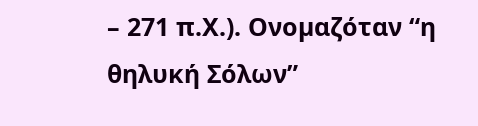– 271 π.Χ.). Ονοµαζόταν “η θηλυκή Σόλων”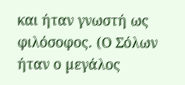και ήταν γνωστή ως φιλόσοφος. (Ο Σόλων ήταν ο µεγάλος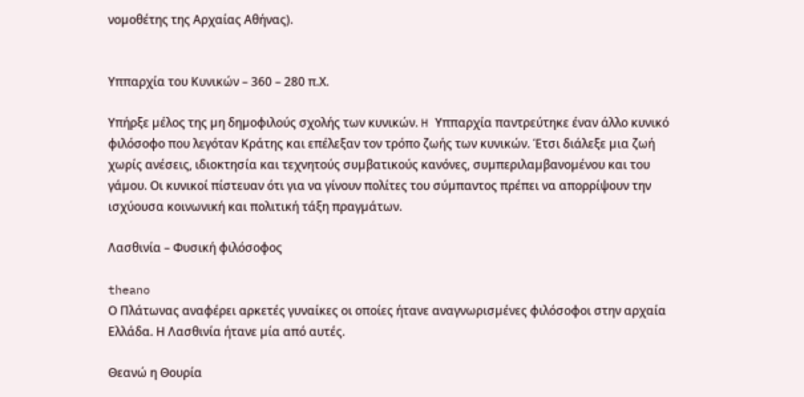νοµοθέτης της Αρχαίας Αθήνας).


Υππαρχία του Κυνικών – 360 – 280 π.Χ.

Υπήρξε µέλος της µη δηµοφιλούς σχολής των κυνικών. H Υππαρχία παντρεύτηκε έναν άλλο κυνικό φιλόσοφο που λεγόταν Κράτης και επέλεξαν τον τρόπο ζωής των κυνικών. Έτσι διάλεξε µια ζωή χωρίς ανέσεις, ιδιοκτησία και τεχνητούς συµβατικούς κανόνες, συµπεριλαµβανοµένου και του γάµου. Οι κυνικοί πίστευαν ότι για να γίνουν πολίτες του σύµπαντος πρέπει να απορρίψουν την ισχύουσα κοινωνική και πολιτική τάξη πραγµάτων.

Λασθινία – Φυσική φιλόσοφος

theano
Ο Πλάτωνας αναφέρει αρκετές γυναίκες οι οποίες ήτανε αναγνωρισµένες φιλόσοφοι στην αρχαία Ελλάδα. Η Λασθινία ήτανε µία από αυτές.

Θεανώ η Θουρία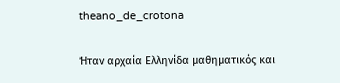theano_de_crotona

Ήταν αρχαία Ελληνίδα μαθηματικός και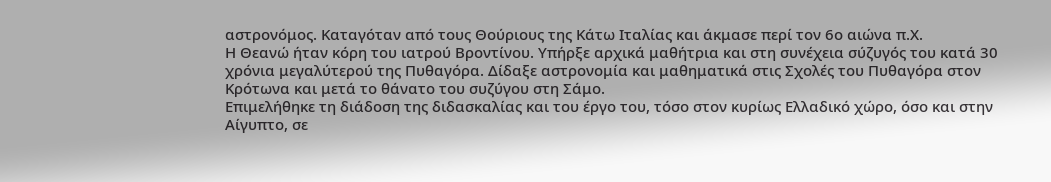αστρονόμος. Καταγόταν από τους Θούριους της Κάτω Ιταλίας και άκμασε περί τον 6ο αιώνα π.Χ.
Η Θεανώ ήταν κόρη του ιατρού Βροντίνου. Υπήρξε αρχικά μαθήτρια και στη συνέχεια σύζυγός του κατά 30 χρόνια μεγαλύτερού της Πυθαγόρα. Δίδαξε αστρονομία και μαθηματικά στις Σχολές του Πυθαγόρα στον Κρότωνα και μετά το θάνατο του συζύγου στη Σάμο.
Επιμελήθηκε τη διάδοση της διδασκαλίας και του έργο του, τόσο στον κυρίως Ελλαδικό χώρο, όσο και στην Αίγυπτο, σε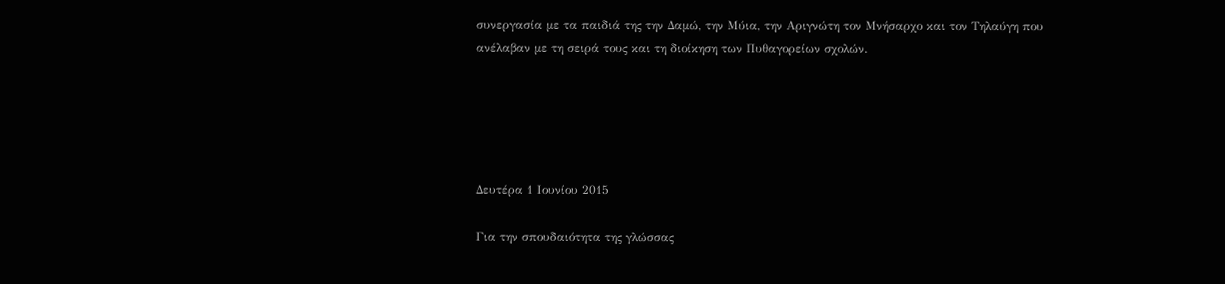συνεργασία με τα παιδιά της την Δαμώ, την Μύια, την Αριγνώτη τον Μνήσαρχο και τον Τηλαύγη που ανέλαβαν με τη σειρά τους και τη διοίκηση των Πυθαγορείων σχολών.





Δευτέρα 1 Ιουνίου 2015

Για την σπουδαιότητα της γλώσσας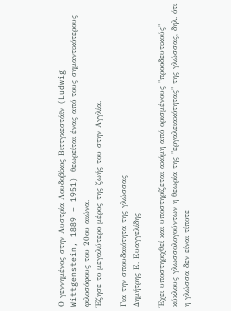Ο γεννημένος στην Αυστρία Λουδοβίκος Βιττγκεστάϊν (Ludwig Wittgenstein, 1889 – 1951) θεωρείται ένας από τους σημαντικότερους φιλοσόφους του 20ου αιώνα.
Έζησε το μεγαλύτερο μέρος της ζωής του στην Αγγλία.

Για την σπουδαιότητα της γλώσσας
Δημήτρης Ε. Ευαγγελίδης

Έχει υποστηριχθεί και υποστηρίζεται ακόμη από ορισμένους "προοδευτικούς" κύκλους γλωσσολογούντων η θεωρία της "εργαλειακότητας" της γλώσσας, δηλ. ότι η γλώσσα δεν είναι τίποτε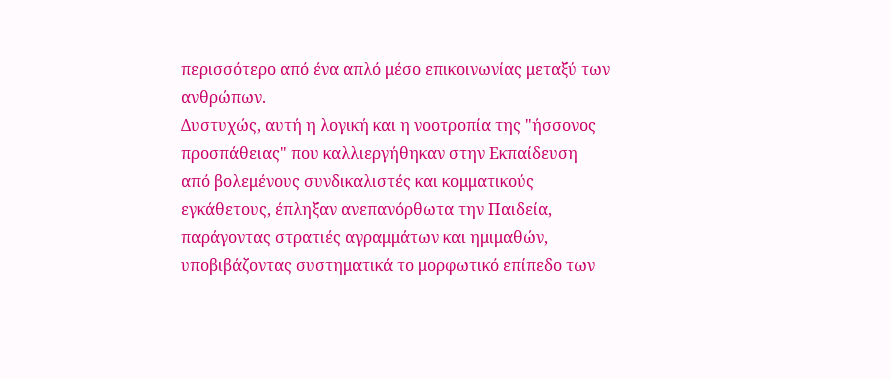περισσότερο από ένα απλό μέσο επικοινωνίας μεταξύ των ανθρώπων.
Δυστυχώς, αυτή η λογική και η νοοτροπία της "ήσσονος προσπάθειας" που καλλιεργήθηκαν στην Εκπαίδευση από βολεμένους συνδικαλιστές και κομματικούς εγκάθετους, έπληξαν ανεπανόρθωτα την Παιδεία, παράγοντας στρατιές αγραμμάτων και ημιμαθών, υποβιβάζοντας συστηματικά το μορφωτικό επίπεδο των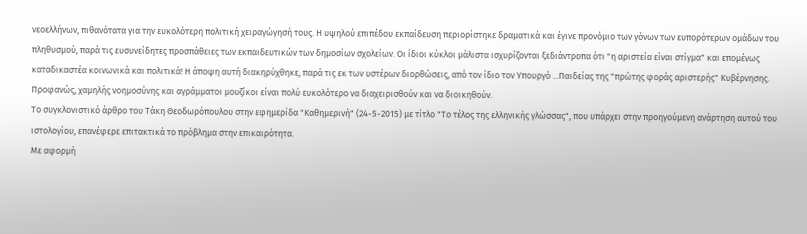νεοελλήνων, πιθανότατα για την ευκολότερη πολιτική χειραγώγησή τους. Η υψηλού επιπέδου εκπαίδευση περιορίστηκε δραματικά και έγινε προνόμιο των γόνων των ευπορότερων ομάδων του πληθυσμού, παρά τις ευσυνείδητες προσπάθειες των εκπαιδευτικών των δημοσίων σχολείων. Οι ίδιοι κύκλοι μάλιστα ισχυρίζονται ξεδιάντροπα ότι "η αριστεία είναι στίγμα" και επομένως καταδικαστέα κοινωνικά και πολιτικά! Η άποψη αυτή διακηρύχθηκε, παρά τις εκ των υστέρων διορθώσεις, από τον ίδιο τον Υπουργό ...Παιδείας της "πρώτης φοράς αριστερής" Κυβέρνησης. Προφανώς, χαμηλής νοημοσύνης και αγράμματοι μουζίκοι είναι πολύ ευκολότερο να διαχειρισθούν και να διοικηθούν.
Το συγκλονιστικό άρθρο του Τάκη Θεοδωρόπουλου στην εφημερίδα "Καθημερινή" (24-5-2015) με τίτλο "Το τέλος της ελληνικής γλώσσας", που υπάρχει στην προηγούμενη ανάρτηση αυτού του ιστολογίου, επανέφερε επιτακτικά το πρόβλημα στην επικαιρότητα.
Με αφορμή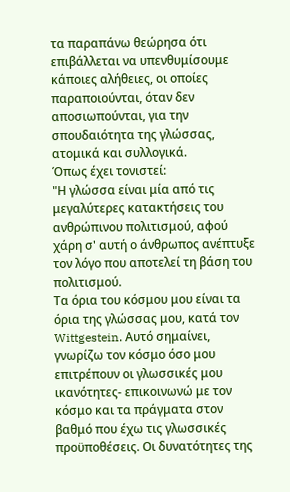τα παραπάνω θεώρησα ότι επιβάλλεται να υπενθυμίσουμε κάποιες αλήθειες, οι οποίες παραποιούνται, όταν δεν αποσιωπούνται, για την σπουδαιότητα της γλώσσας, ατομικά και συλλογικά.
Όπως έχει τονιστεί:
"Η γλώσσα είναι μία από τις μεγαλύτερες κατακτήσεις του ανθρώπινου πολιτισμού, αφού χάρη σ' αυτή ο άνθρωπος ανέπτυξε τον λόγο που αποτελεί τη βάση του πολιτισμού.
Τα όρια του κόσμου μου είναι τα όρια της γλώσσας μου, κατά τον Wittgestein. Αυτό σημαίνει, γνωρίζω τον κόσμο όσο μου επιτρέπουν οι γλωσσικές μου ικανότητες- επικοινωνώ με τον κόσμο και τα πράγματα στον βαθμό που έχω τις γλωσσικές προϋποθέσεις. Οι δυνατότητες της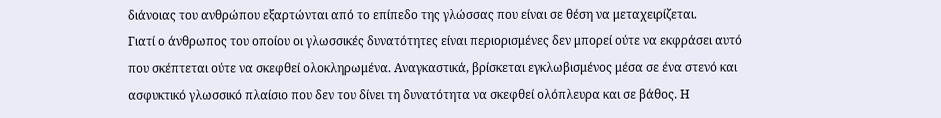διάνοιας του ανθρώπου εξαρτώνται από το επίπεδο της γλώσσας που είναι σε θέση να μεταχειρίζεται.
Γιατί ο άνθρωπος του οποίου οι γλωσσικές δυνατότητες είναι περιορισμένες δεν μπορεί ούτε να εκφράσει αυτό που σκέπτεται ούτε να σκεφθεί ολοκληρωμένα. Αναγκαστικά, βρίσκεται εγκλωβισμένος μέσα σε ένα στενό και ασφυκτικό γλωσσικό πλαίσιο που δεν του δίνει τη δυνατότητα να σκεφθεί ολόπλευρα και σε βάθος. Η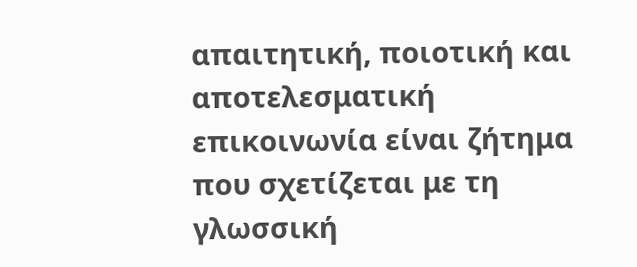απαιτητική, ποιοτική και αποτελεσματική επικοινωνία είναι ζήτημα που σχετίζεται με τη γλωσσική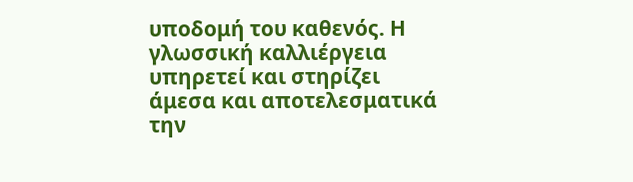υποδομή του καθενός. Η γλωσσική καλλιέργεια υπηρετεί και στηρίζει άμεσα και αποτελεσματικά την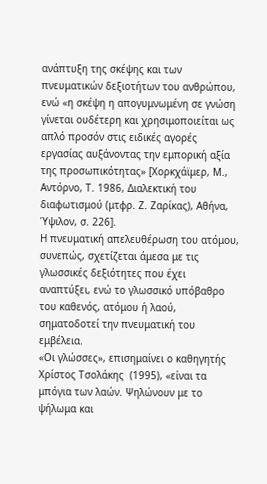ανάπτυξη της σκέψης και των πνευματικών δεξιοτήτων του ανθρώπου, ενώ «η σκέψη η απογυμνωμένη σε γνώση γίνεται ουδέτερη και χρησιμοποιείται ως απλό προσόν στις ειδικές αγορές εργασίας αυξάνοντας την εμπορική αξία της προσωπικότητας» [Χορκχάϊμερ, Μ., Αντόρνο, Τ. 1986, Διαλεκτική του διαφωτισμού (μτφρ. Ζ. Ζαρίκας), Αθήνα, Ύψιλον, σ. 226].
Η πνευματική απελευθέρωση του ατόμου, συνεπώς, σχετίζεται άμεσα με τις γλωσσικές δεξιότητες που έχει αναπτύξει, ενώ το γλωσσικό υπόβαθρο του καθενός, ατόμου ή λαού, σηματοδοτεί την πνευματική του εμβέλεια.
«Οι γλώσσες», επισημαίνει ο καθηγητής Χρίστος Τσολάκης  (1995), «είναι τα μπόγια των λαών. Ψηλώνουν με το ψήλωμα και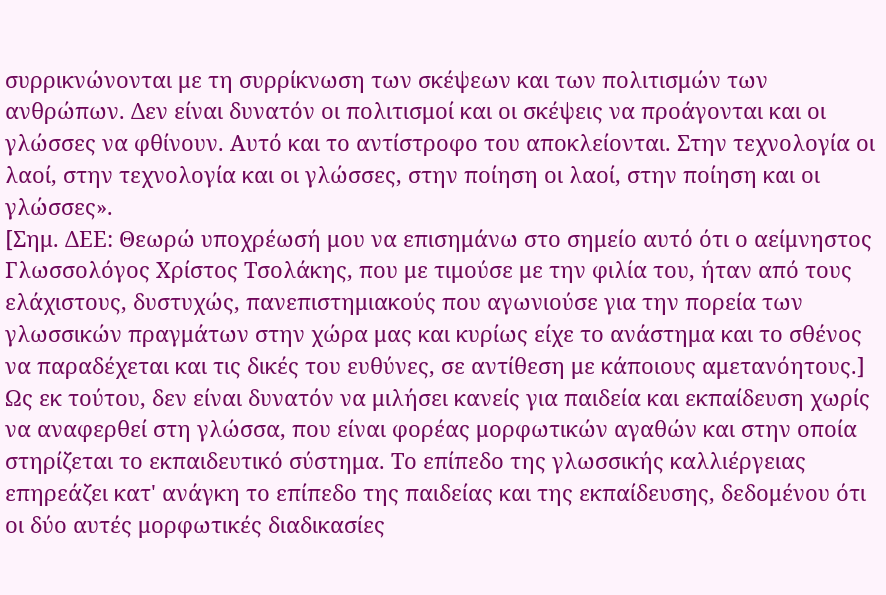συρρικνώνονται με τη συρρίκνωση των σκέψεων και των πολιτισμών των ανθρώπων. Δεν είναι δυνατόν οι πολιτισμοί και οι σκέψεις να προάγονται και οι γλώσσες να φθίνουν. Αυτό και το αντίστροφο του αποκλείονται. Στην τεχνολογία οι λαοί, στην τεχνολογία και οι γλώσσες, στην ποίηση οι λαοί, στην ποίηση και οι γλώσσες».
[Σημ. ΔΕΕ: Θεωρώ υποχρέωσή μου να επισημάνω στο σημείο αυτό ότι ο αείμνηστος Γλωσσολόγος Χρίστος Τσολάκης, που με τιμούσε με την φιλία του, ήταν από τους ελάχιστους, δυστυχώς, πανεπιστημιακούς που αγωνιούσε για την πορεία των γλωσσικών πραγμάτων στην χώρα μας και κυρίως είχε το ανάστημα και το σθένος να παραδέχεται και τις δικές του ευθύνες, σε αντίθεση με κάποιους αμετανόητους.]
Ως εκ τούτου, δεν είναι δυνατόν να μιλήσει κανείς για παιδεία και εκπαίδευση χωρίς να αναφερθεί στη γλώσσα, που είναι φορέας μορφωτικών αγαθών και στην οποία στηρίζεται το εκπαιδευτικό σύστημα. Το επίπεδο της γλωσσικής καλλιέργειας επηρεάζει κατ' ανάγκη το επίπεδο της παιδείας και της εκπαίδευσης, δεδομένου ότι οι δύο αυτές μορφωτικές διαδικασίες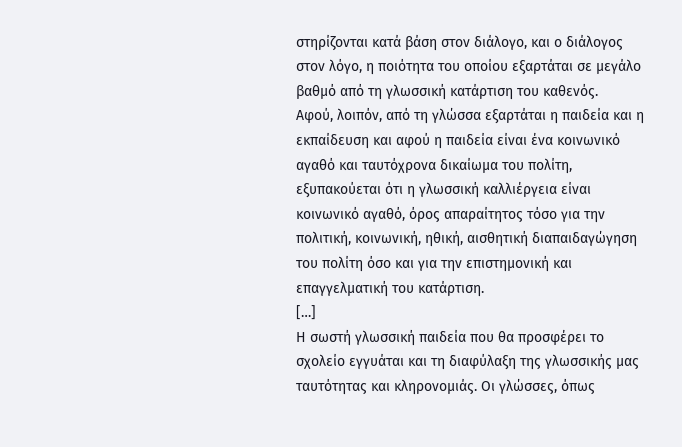στηρίζονται κατά βάση στον διάλογο, και ο διάλογος στον λόγο, η ποιότητα του οποίου εξαρτάται σε μεγάλο βαθμό από τη γλωσσική κατάρτιση του καθενός.
Αφού, λοιπόν, από τη γλώσσα εξαρτάται η παιδεία και η εκπαίδευση και αφού η παιδεία είναι ένα κοινωνικό αγαθό και ταυτόχρονα δικαίωμα του πολίτη, εξυπακούεται ότι η γλωσσική καλλιέργεια είναι κοινωνικό αγαθό, όρος απαραίτητος τόσο για την πολιτική, κοινωνική, ηθική, αισθητική διαπαιδαγώγηση του πολίτη όσο και για την επιστημονική και επαγγελματική του κατάρτιση.
[…]
Η σωστή γλωσσική παιδεία που θα προσφέρει το σχολείο εγγυάται και τη διαφύλαξη της γλωσσικής μας ταυτότητας και κληρονομιάς. Οι γλώσσες, όπως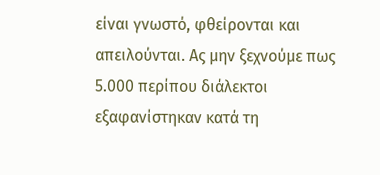είναι γνωστό, φθείρονται και απειλούνται. Ας μην ξεχνούμε πως 5.000 περίπου διάλεκτοι εξαφανίστηκαν κατά τη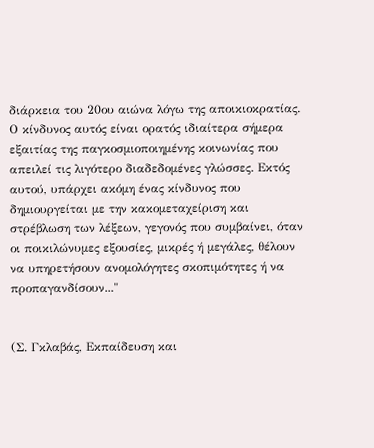διάρκεια του 20ου αιώνα λόγω της αποικιοκρατίας. Ο κίνδυνος αυτός είναι ορατός ιδιαίτερα σήμερα εξαιτίας της παγκοσμιοποιημένης κοινωνίας που απειλεί τις λιγότερο διαδεδομένες γλώσσες. Εκτός αυτού, υπάρχει ακόμη ένας κίνδυνος που δημιουργείται με την κακομεταχείριση και στρέβλωση των λέξεων, γεγονός που συμβαίνει, όταν οι ποικιλώνυμες εξουσίες, μικρές ή μεγάλες, θέλουν να υπηρετήσουν ανομολόγητες σκοπιμότητες ή να προπαγανδίσουν..."


(Σ. Γκλαβάς, Εκπαίδευση και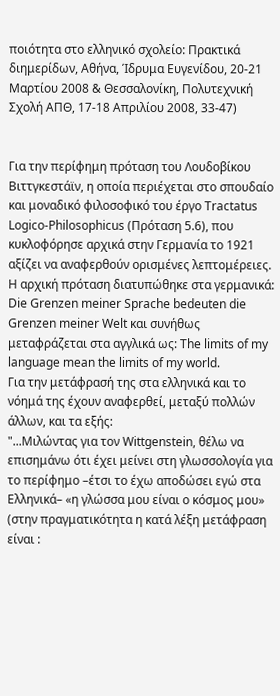ποιότητα στο ελληνικό σχολείο: Πρακτικά διημερίδων, Αθήνα, Ίδρυμα Ευγενίδου, 20-21 Μαρτίου 2008 & Θεσσαλονίκη, Πολυτεχνική Σχολή ΑΠΘ, 17-18 Απριλίου 2008, 33-47)


Για την περίφημη πρόταση του Λουδοβίκου Βιττγκεστάϊν, η οποία περιέχεται στο σπουδαίο και μοναδικό φιλοσοφικό του έργο Tractatus Logico-Philosophicus (Πρόταση 5.6), που κυκλοφόρησε αρχικά στην Γερμανία το 1921 αξίζει να αναφερθούν ορισμένες λεπτομέρειες.
Η αρχική πρόταση διατυπώθηκε στα γερμανικά: Die Grenzen meiner Sprache bedeuten die Grenzen meiner Welt και συνήθως μεταφράζεται στα αγγλικά ως: The limits of my language mean the limits of my world.
Για την μετάφρασή της στα ελληνικά και το νόημά της έχουν αναφερθεί, μεταξύ πολλών άλλων, και τα εξής:
"...Μιλώντας για τον Wittgenstein, θέλω να επισημάνω ότι έχει μείνει στη γλωσσολογία για το περίφημο –έτσι το έχω αποδώσει εγώ στα Ελληνικά– «η γλώσσα μου είναι ο κόσμος μου» (στην πραγματικότητα η κατά λέξη μετάφραση είναι :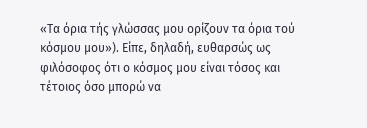«Τα όρια τής γλώσσας μου ορίζουν τα όρια τού κόσμου μου»). Είπε, δηλαδή, ευθαρσώς ως φιλόσοφος ότι ο κόσμος μου είναι τόσος και τέτοιος όσο μπορώ να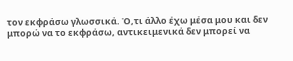τον εκφράσω γλωσσικά. Ό,τι άλλο έχω μέσα μου και δεν μπορώ να το εκφράσω, αντικειμενικά δεν μπορεί να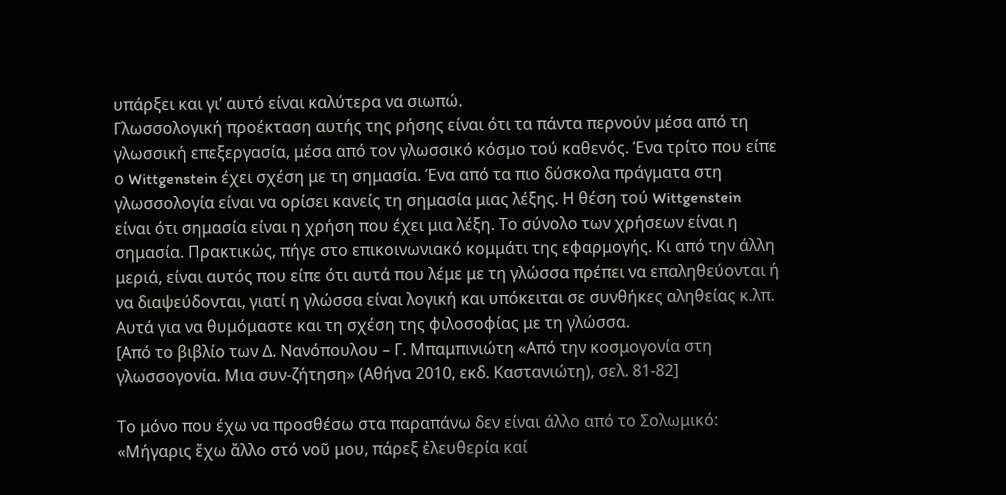υπάρξει και γι’ αυτό είναι καλύτερα να σιωπώ.
Γλωσσολογική προέκταση αυτής της ρήσης είναι ότι τα πάντα περνούν μέσα από τη γλωσσική επεξεργασία, μέσα από τον γλωσσικό κόσμο τού καθενός. Ένα τρίτο που είπε ο Wittgenstein έχει σχέση με τη σημασία. Ένα από τα πιο δύσκολα πράγματα στη γλωσσολογία είναι να ορίσει κανείς τη σημασία μιας λέξης. Η θέση τού Wittgenstein είναι ότι σημασία είναι η χρήση που έχει μια λέξη. Το σύνολο των χρήσεων είναι η σημασία. Πρακτικώς, πήγε στο επικοινωνιακό κομμάτι της εφαρμογής. Κι από την άλλη μεριά, είναι αυτός που είπε ότι αυτά που λέμε με τη γλώσσα πρέπει να επαληθεύονται ή να διαψεύδονται, γιατί η γλώσσα είναι λογική και υπόκειται σε συνθήκες αληθείας κ.λπ.
Αυτά για να θυμόμαστε και τη σχέση της φιλοσοφίας με τη γλώσσα.
[Από το βιβλίο των Δ. Νανόπουλου – Γ. Μπαμπινιώτη «Από την κοσμογονία στη γλωσσογονία. Μια συν-ζήτηση» (Αθήνα 2010, εκδ. Καστανιώτη), σελ. 81-82]

Το μόνο που έχω να προσθέσω στα παραπάνω δεν είναι άλλο από το Σολωμικό: «Μήγαρις ἔχω ἄλλο στό νοῦ μου, πάρεξ ἐλευθερία καί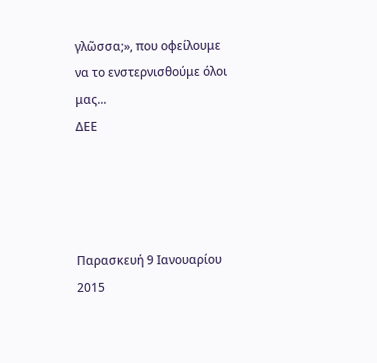γλῶσσα;», που οφείλουμε να το ενστερνισθούμε όλοι μας...
ΔΕΕ




Παρασκευή 9 Ιανουαρίου 2015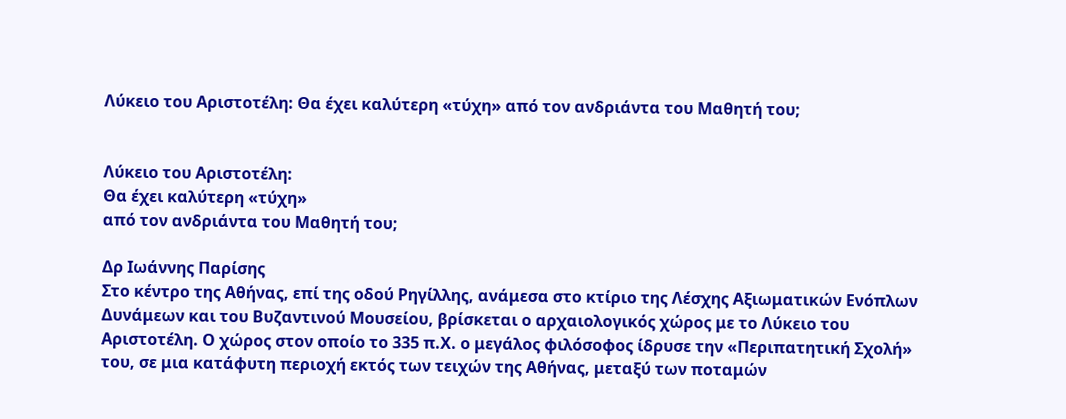Λύκειο του Αριστοτέλη: Θα έχει καλύτερη «τύχη» από τον ανδριάντα του Μαθητή του;


Λύκειο του Αριστοτέλη:
Θα έχει καλύτερη «τύχη»
από τον ανδριάντα του Μαθητή του;

Δρ Ιωάννης Παρίσης
Στο κέντρο της Αθήνας, επί της οδού Ρηγίλλης, ανάμεσα στο κτίριο της Λέσχης Αξιωματικών Ενόπλων Δυνάμεων και του Βυζαντινού Μουσείου, βρίσκεται ο αρχαιολογικός χώρος με το Λύκειο του Αριστοτέλη. Ο χώρος στον οποίο το 335 π.Χ. ο μεγάλος φιλόσοφος ίδρυσε την «Περιπατητική Σχολή» του, σε μια κατάφυτη περιοχή εκτός των τειχών της Αθήνας, μεταξύ των ποταμών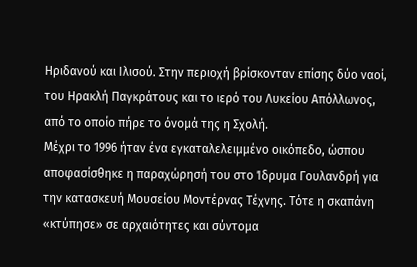Ηριδανού και Ιλισού. Στην περιοχή βρίσκονταν επίσης δύο ναοί, του Ηρακλή Παγκράτους και το ιερό του Λυκείου Απόλλωνος, από το οποίο πήρε το όνομά της η Σχολή.
Μέχρι το 1996 ήταν ένα εγκαταλελειμμένο οικόπεδο, ώσπου αποφασίσθηκε η παραχώρησή του στο Ίδρυμα Γουλανδρή για την κατασκευή Μουσείου Μοντέρνας Τέχνης. Τότε η σκαπάνη «κτύπησε» σε αρχαιότητες και σύντομα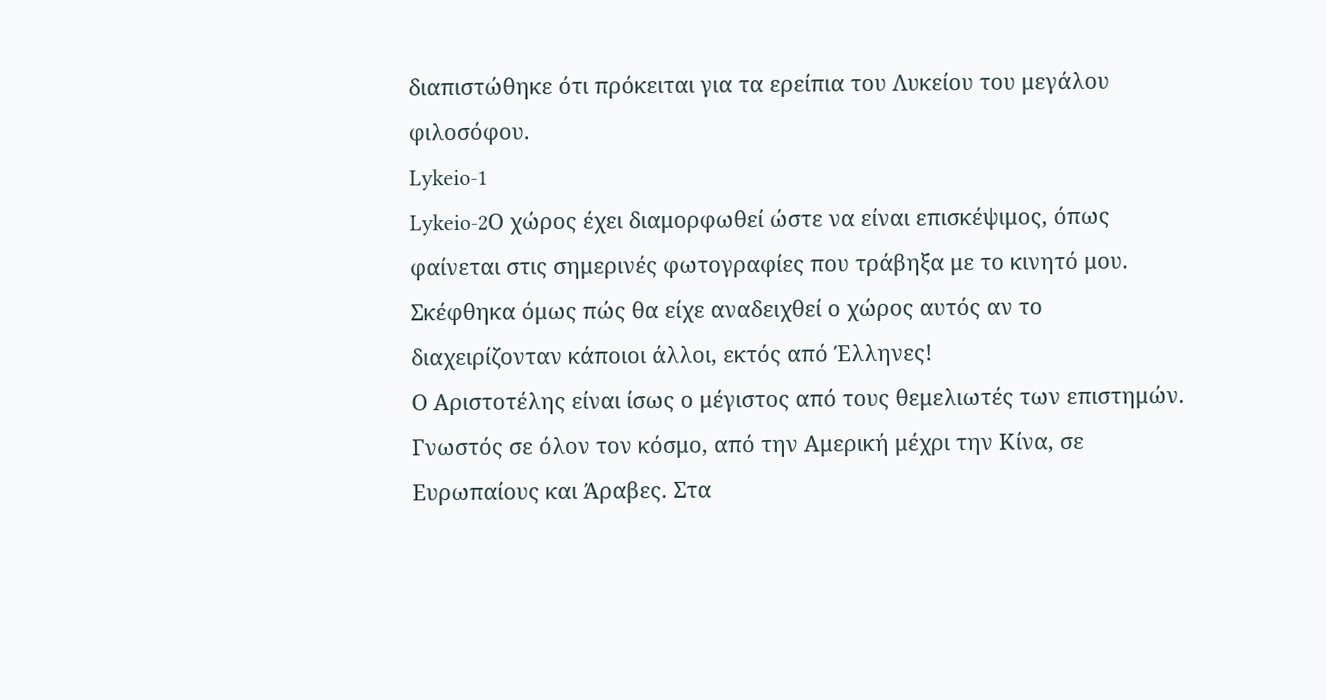διαπιστώθηκε ότι πρόκειται για τα ερείπια του Λυκείου του μεγάλου φιλοσόφου.
Lykeio-1
Lykeio-2Ο χώρος έχει διαμορφωθεί ώστε να είναι επισκέψιμος, όπως φαίνεται στις σημερινές φωτογραφίες που τράβηξα με το κινητό μου. Σκέφθηκα όμως πώς θα είχε αναδειχθεί ο χώρος αυτός αν το διαχειρίζονταν κάποιοι άλλοι, εκτός από Έλληνες!
Ο Αριστοτέλης είναι ίσως ο μέγιστος από τους θεμελιωτές των επιστημών. Γνωστός σε όλον τον κόσμο, από την Αμερική μέχρι την Κίνα, σε Ευρωπαίους και Άραβες. Στα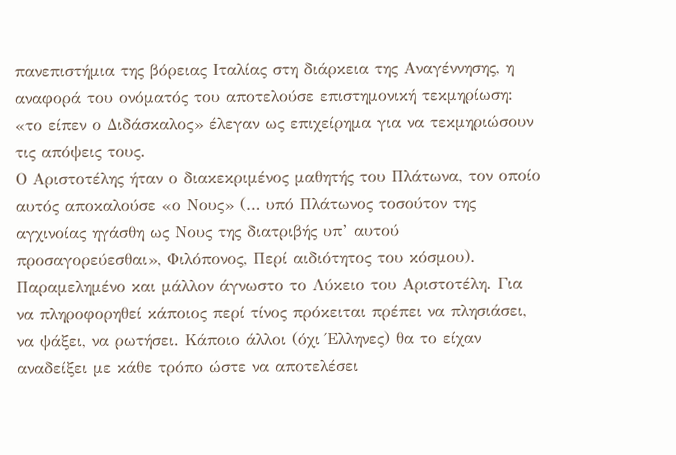πανεπιστήμια της βόρειας Ιταλίας στη διάρκεια της Αναγέννησης, η αναφορά του ονόματός του αποτελούσε επιστημονική τεκμηρίωση: «το είπεν ο Διδάσκαλος» έλεγαν ως επιχείρημα για να τεκμηριώσουν τις απόψεις τους.
Ο Αριστοτέλης ήταν ο διακεκριμένος μαθητής του Πλάτωνα, τον οποίο αυτός αποκαλούσε «ο Νους» (… υπό Πλάτωνος τοσούτον της αγχινοίας ηγάσθη ως Νους της διατριβής υπ’ αυτού προσαγορεύεσθαι», Φιλόπονος, Περί αιδιότητος του κόσμου).
Παραμελημένο και μάλλον άγνωστο το Λύκειο του Αριστοτέλη. Για να πληροφορηθεί κάποιος περί τίνος πρόκειται πρέπει να πλησιάσει, να ψάξει, να ρωτήσει. Κάποιο άλλοι (όχι Έλληνες) θα το είχαν αναδείξει με κάθε τρόπο ώστε να αποτελέσει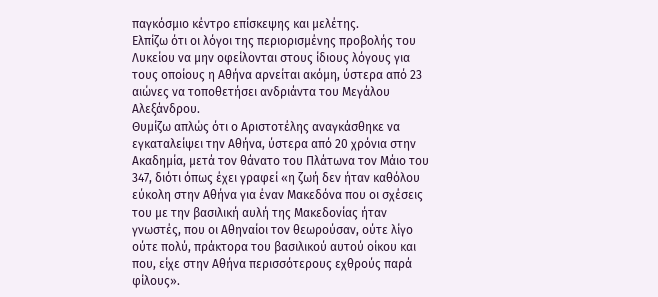παγκόσμιο κέντρο επίσκεψης και μελέτης.
Ελπίζω ότι οι λόγοι της περιορισμένης προβολής του Λυκείου να μην οφείλονται στους ίδιους λόγους για τους οποίους η Αθήνα αρνείται ακόμη, ύστερα από 23 αιώνες να τοποθετήσει ανδριάντα του Μεγάλου Αλεξάνδρου.
Θυμίζω απλώς ότι ο Αριστοτέλης αναγκάσθηκε να εγκαταλείψει την Αθήνα, ύστερα από 20 χρόνια στην Ακαδημία, μετά τον θάνατο του Πλάτωνα τον Μάιο του 347, διότι όπως έχει γραφεί «η ζωή δεν ήταν καθόλου εύκολη στην Αθήνα για έναν Μακεδόνα που οι σχέσεις του με την βασιλική αυλή της Μακεδονίας ήταν γνωστές, που οι Αθηναίοι τον θεωρούσαν, ούτε λίγο ούτε πολύ, πράκτορα του βασιλικού αυτού οίκου και που, είχε στην Αθήνα περισσότερους εχθρούς παρά φίλους».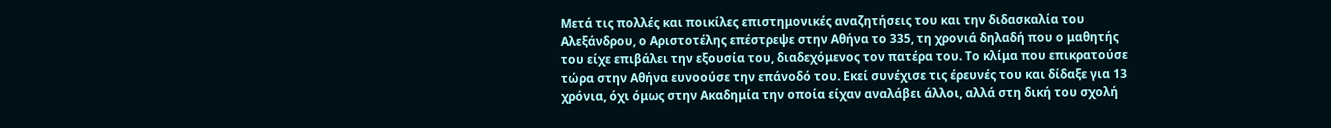Μετά τις πολλές και ποικίλες επιστημονικές αναζητήσεις του και την διδασκαλία του Αλεξάνδρου, ο Αριστοτέλης επέστρεψε στην Αθήνα το 335, τη χρονιά δηλαδή που ο μαθητής του είχε επιβάλει την εξουσία του, διαδεχόμενος τον πατέρα του. Το κλίμα που επικρατούσε τώρα στην Αθήνα ευνοούσε την επάνοδό του. Εκεί συνέχισε τις έρευνές του και δίδαξε για 13 χρόνια, όχι όμως στην Ακαδημία την οποία είχαν αναλάβει άλλοι, αλλά στη δική του σχολή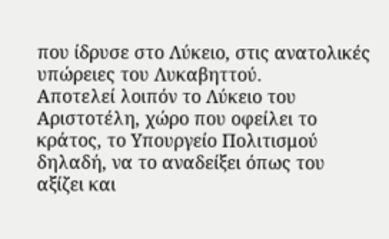που ίδρυσε στο Λύκειο, στις ανατολικές υπώρειες του Λυκαβηττού.
Αποτελεί λοιπόν το Λύκειο του Αριστοτέλη, χώρο που οφείλει το κράτος, το Υπουργείο Πολιτισμού δηλαδή, να το αναδείξει όπως του αξίζει και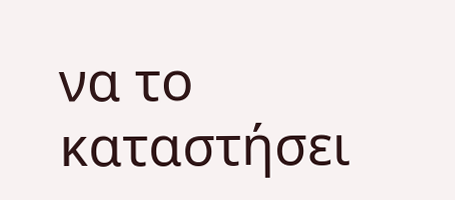να το καταστήσει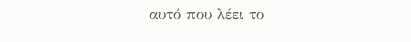αυτό που λέει το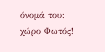όνομά του: χώρο Φωτός!